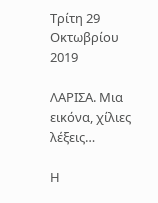Τρίτη 29 Οκτωβρίου 2019

ΛΑΡΙΣΑ. Μια εικόνα, χίλιες λέξεις…

Η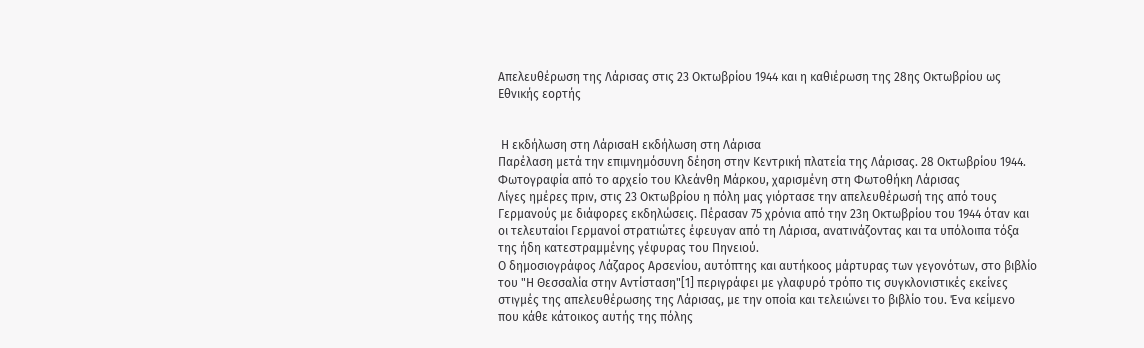Απελευθέρωση της Λάρισας στις 23 Οκτωβρίου 1944 και η καθιέρωση της 28ης Οκτωβρίου ως Εθνικής εορτής


 Η εκδήλωση στη ΛάρισαΗ εκδήλωση στη Λάρισα
Παρέλαση μετά την επιμνημόσυνη δέηση στην Κεντρική πλατεία της Λάρισας. 28 Οκτωβρίου 1944. Φωτογραφία από το αρχείο του Κλεάνθη Μάρκου, χαρισμένη στη Φωτοθήκη Λάρισας
Λίγες ημέρες πριν, στις 23 Οκτωβρίου η πόλη μας γιόρτασε την απελευθέρωσή της από τους Γερμανούς με διάφορες εκδηλώσεις. Πέρασαν 75 χρόνια από την 23η Οκτωβρίου του 1944 όταν και οι τελευταίοι Γερμανοί στρατιώτες έφευγαν από τη Λάρισα, ανατινάζοντας και τα υπόλοιπα τόξα της ήδη κατεστραμμένης γέφυρας του Πηνειού.
Ο δημοσιογράφος Λάζαρος Αρσενίου, αυτόπτης και αυτήκοος μάρτυρας των γεγονότων, στο βιβλίο του "Η Θεσσαλία στην Αντίσταση"[1] περιγράφει με γλαφυρό τρόπο τις συγκλονιστικές εκείνες στιγμές της απελευθέρωσης της Λάρισας, με την οποία και τελειώνει το βιβλίο του. Ένα κείμενο που κάθε κάτοικος αυτής της πόλης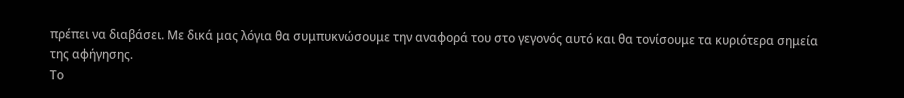πρέπει να διαβάσει. Με δικά μας λόγια θα συμπυκνώσουμε την αναφορά του στο γεγονός αυτό και θα τονίσουμε τα κυριότερα σημεία της αφήγησης.
Το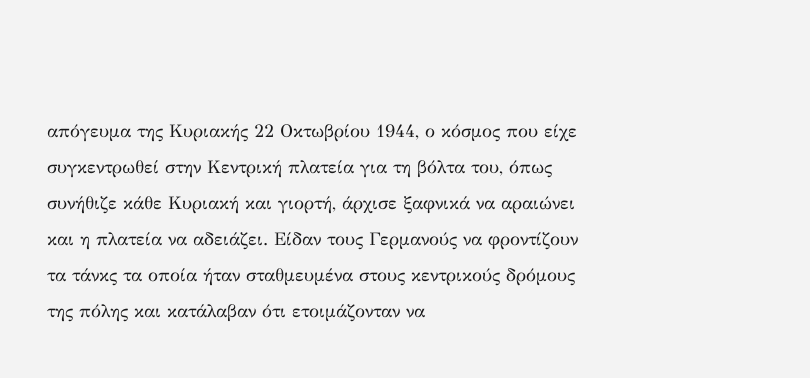απόγευμα της Κυριακής 22 Οκτωβρίου 1944, ο κόσμος που είχε συγκεντρωθεί στην Κεντρική πλατεία για τη βόλτα του, όπως συνήθιζε κάθε Κυριακή και γιορτή, άρχισε ξαφνικά να αραιώνει και η πλατεία να αδειάζει. Είδαν τους Γερμανούς να φροντίζουν τα τάνκς τα οποία ήταν σταθμευμένα στους κεντρικούς δρόμους της πόλης και κατάλαβαν ότι ετοιμάζονταν να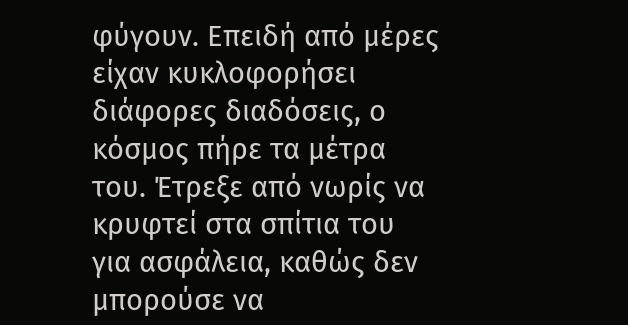φύγουν. Επειδή από μέρες είχαν κυκλοφορήσει διάφορες διαδόσεις, ο κόσμος πήρε τα μέτρα του. Έτρεξε από νωρίς να κρυφτεί στα σπίτια του για ασφάλεια, καθώς δεν μπορούσε να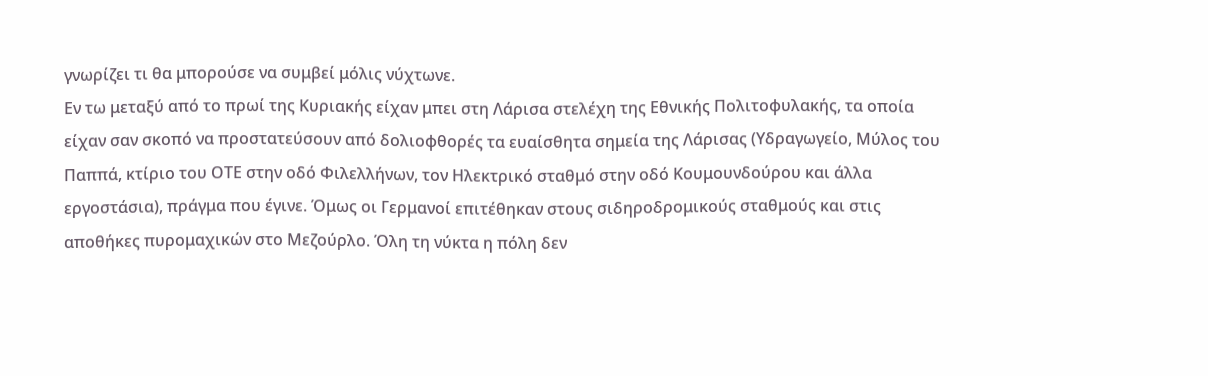γνωρίζει τι θα μπορούσε να συμβεί μόλις νύχτωνε.
Εν τω μεταξύ από το πρωί της Κυριακής είχαν μπει στη Λάρισα στελέχη της Εθνικής Πολιτοφυλακής, τα οποία είχαν σαν σκοπό να προστατεύσουν από δολιοφθορές τα ευαίσθητα σημεία της Λάρισας (Υδραγωγείο, Μύλος του Παππά, κτίριο του ΟΤΕ στην οδό Φιλελλήνων, τον Ηλεκτρικό σταθμό στην οδό Κουμουνδούρου και άλλα εργοστάσια), πράγμα που έγινε. Όμως οι Γερμανοί επιτέθηκαν στους σιδηροδρομικούς σταθμούς και στις αποθήκες πυρομαχικών στο Μεζούρλο. Όλη τη νύκτα η πόλη δεν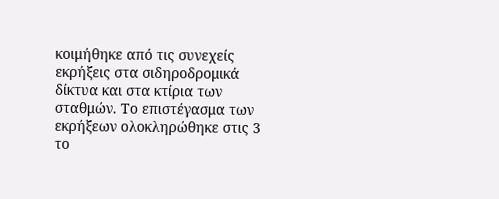κοιμήθηκε από τις συνεχείς εκρήξεις στα σιδηροδρομικά δίκτυα και στα κτίρια των σταθμών. Το επιστέγασμα των εκρήξεων ολοκληρώθηκε στις 3 το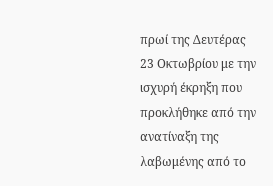πρωί της Δευτέρας 23 Οκτωβρίου με την ισχυρή έκρηξη που προκλήθηκε από την ανατίναξη της λαβωμένης από το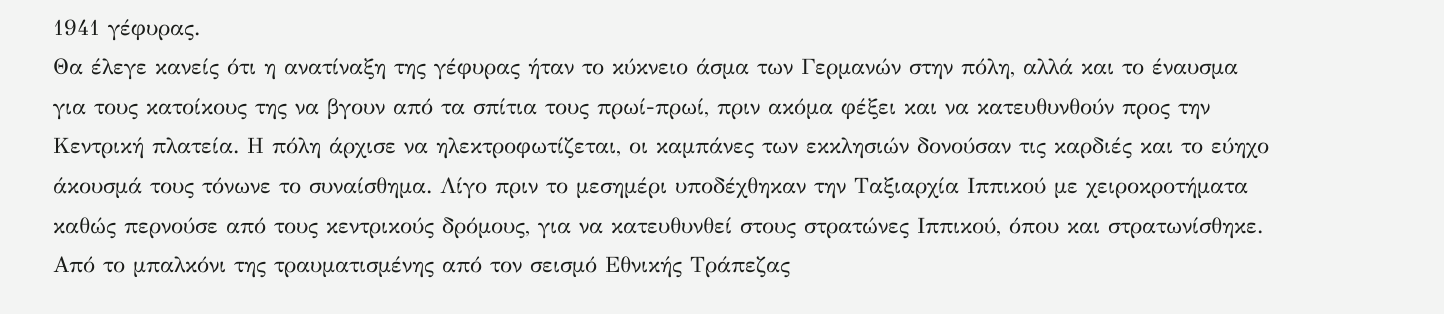1941 γέφυρας.
Θα έλεγε κανείς ότι η ανατίναξη της γέφυρας ήταν το κύκνειο άσμα των Γερμανών στην πόλη, αλλά και το έναυσμα για τους κατοίκους της να βγουν από τα σπίτια τους πρωί-πρωί, πριν ακόμα φέξει και να κατευθυνθούν προς την Κεντρική πλατεία. Η πόλη άρχισε να ηλεκτροφωτίζεται, οι καμπάνες των εκκλησιών δονούσαν τις καρδιές και το εύηχο άκουσμά τους τόνωνε το συναίσθημα. Λίγο πριν το μεσημέρι υποδέχθηκαν την Ταξιαρχία Ιππικού με χειροκροτήματα καθώς περνούσε από τους κεντρικούς δρόμους, για να κατευθυνθεί στους στρατώνες Ιππικού, όπου και στρατωνίσθηκε. Από το μπαλκόνι της τραυματισμένης από τον σεισμό Εθνικής Τράπεζας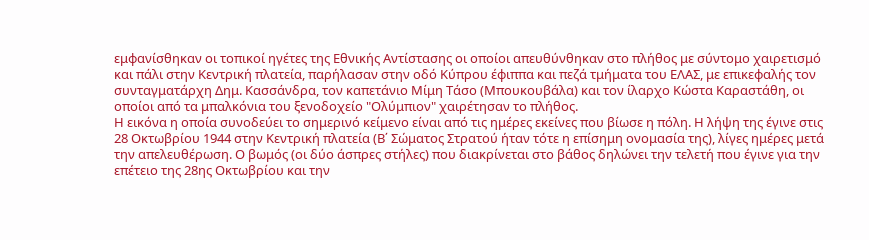εμφανίσθηκαν οι τοπικοί ηγέτες της Εθνικής Αντίστασης οι οποίοι απευθύνθηκαν στο πλήθος με σύντομο χαιρετισμό και πάλι στην Κεντρική πλατεία, παρήλασαν στην οδό Κύπρου έφιππα και πεζά τμήματα του ΕΛΑΣ, με επικεφαλής τον συνταγματάρχη Δημ. Κασσάνδρα, τον καπετάνιο Μίμη Τάσο (Μπουκουβάλα) και τον ίλαρχο Κώστα Καραστάθη, οι οποίοι από τα μπαλκόνια του ξενοδοχείο "Ολύμπιον" χαιρέτησαν το πλήθος.
Η εικόνα η οποία συνοδεύει το σημερινό κείμενο είναι από τις ημέρες εκείνες που βίωσε η πόλη. Η λήψη της έγινε στις 28 Οκτωβρίου 1944 στην Κεντρική πλατεία (Β΄ Σώματος Στρατού ήταν τότε η επίσημη ονομασία της), λίγες ημέρες μετά την απελευθέρωση. Ο βωμός (οι δύο άσπρες στήλες) που διακρίνεται στο βάθος δηλώνει την τελετή που έγινε για την επέτειο της 28ης Οκτωβρίου και την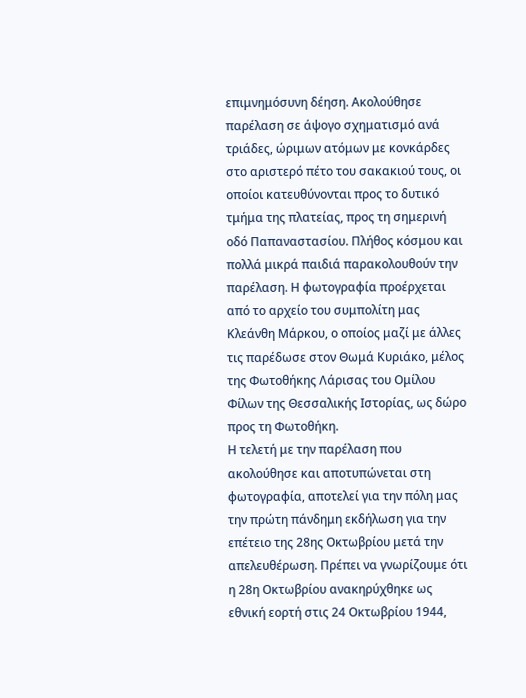επιμνημόσυνη δέηση. Ακολούθησε παρέλαση σε άψογο σχηματισμό ανά τριάδες, ώριμων ατόμων με κονκάρδες στο αριστερό πέτο του σακακιού τους, οι οποίοι κατευθύνονται προς το δυτικό τμήμα της πλατείας, προς τη σημερινή οδό Παπαναστασίου. Πλήθος κόσμου και πολλά μικρά παιδιά παρακολουθούν την παρέλαση. Η φωτογραφία προέρχεται από το αρχείο του συμπολίτη μας Κλεάνθη Μάρκου, ο οποίος μαζί με άλλες τις παρέδωσε στον Θωμά Κυριάκο, μέλος της Φωτοθήκης Λάρισας του Ομίλου Φίλων της Θεσσαλικής Ιστορίας, ως δώρο προς τη Φωτοθήκη.
Η τελετή με την παρέλαση που ακολούθησε και αποτυπώνεται στη φωτογραφία, αποτελεί για την πόλη μας την πρώτη πάνδημη εκδήλωση για την επέτειο της 28ης Οκτωβρίου μετά την απελευθέρωση. Πρέπει να γνωρίζουμε ότι η 28η Οκτωβρίου ανακηρύχθηκε ως εθνική εορτή στις 24 Οκτωβρίου 1944,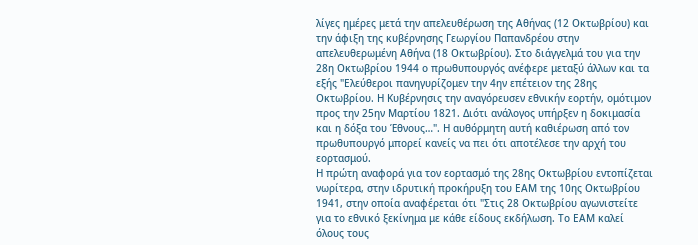λίγες ημέρες μετά την απελευθέρωση της Αθήνας (12 Οκτωβρίου) και την άφιξη της κυβέρνησης Γεωργίου Παπανδρέου στην απελευθερωμένη Αθήνα (18 Οκτωβρίου). Στο διάγγελμά του για την 28η Οκτωβρίου 1944 ο πρωθυπουργός ανέφερε μεταξύ άλλων και τα εξής "Ελεύθεροι πανηγυρίζομεν την 4ην επέτειον της 28ης Οκτωβρίου. Η Κυβέρνησις την αναγόρευσεν εθνικήν εορτήν, ομότιμον προς την 25ην Μαρτίου 1821. Διότι ανάλογος υπήρξεν η δοκιμασία και η δόξα του Έθνους…". Η αυθόρμητη αυτή καθιέρωση από τον πρωθυπουργό μπορεί κανείς να πει ότι αποτέλεσε την αρχή του εορτασμού.
Η πρώτη αναφορά για τον εορτασμό της 28ης Οκτωβρίου εντοπίζεται νωρίτερα, στην ιδρυτική προκήρυξη του ΕΑΜ της 10ης Οκτωβρίου 1941, στην οποία αναφέρεται ότι "Στις 28 Οκτωβρίου αγωνιστείτε για το εθνικό ξεκίνημα με κάθε είδους εκδήλωση. Το ΕΑΜ καλεί όλους τους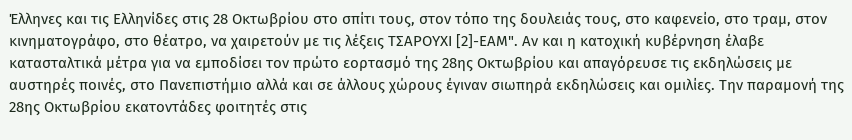Έλληνες και τις Ελληνίδες στις 28 Οκτωβρίου στο σπίτι τους, στον τόπο της δουλειάς τους, στο καφενείο, στο τραμ, στον κινηματογράφο, στο θέατρο, να χαιρετούν με τις λέξεις ΤΣΑΡΟΥΧΙ [2]-ΕΑΜ". Αν και η κατοχική κυβέρνηση έλαβε κατασταλτικά μέτρα για να εμποδίσει τον πρώτο εορτασμό της 28ης Οκτωβρίου και απαγόρευσε τις εκδηλώσεις με αυστηρές ποινές, στο Πανεπιστήμιο αλλά και σε άλλους χώρους έγιναν σιωπηρά εκδηλώσεις και ομιλίες. Την παραμονή της 28ης Οκτωβρίου εκατοντάδες φοιτητές στις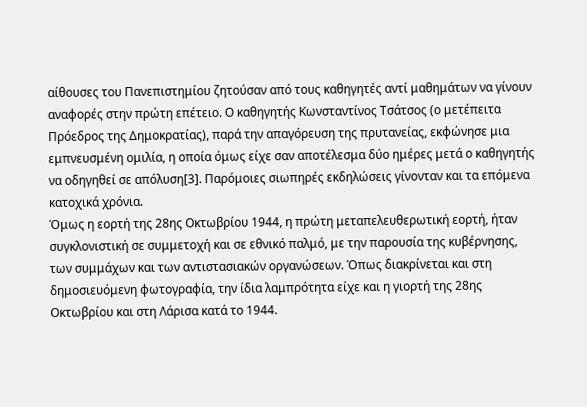αίθουσες του Πανεπιστημίου ζητούσαν από τους καθηγητές αντί μαθημάτων να γίνουν αναφορές στην πρώτη επέτειο. Ο καθηγητής Κωνσταντίνος Τσάτσος (ο μετέπειτα Πρόεδρος της Δημοκρατίας), παρά την απαγόρευση της πρυτανείας, εκφώνησε μια εμπνευσμένη ομιλία, η οποία όμως είχε σαν αποτέλεσμα δύο ημέρες μετά ο καθηγητής να οδηγηθεί σε απόλυση[3]. Παρόμοιες σιωπηρές εκδηλώσεις γίνονταν και τα επόμενα κατοχικά χρόνια.
Όμως η εορτή της 28ης Οκτωβρίου 1944, η πρώτη μεταπελευθερωτική εορτή, ήταν συγκλονιστική σε συμμετοχή και σε εθνικό παλμό, με την παρουσία της κυβέρνησης, των συμμάχων και των αντιστασιακών οργανώσεων. Όπως διακρίνεται και στη δημοσιευόμενη φωτογραφία, την ίδια λαμπρότητα είχε και η γιορτή της 28ης Οκτωβρίου και στη Λάρισα κατά το 1944.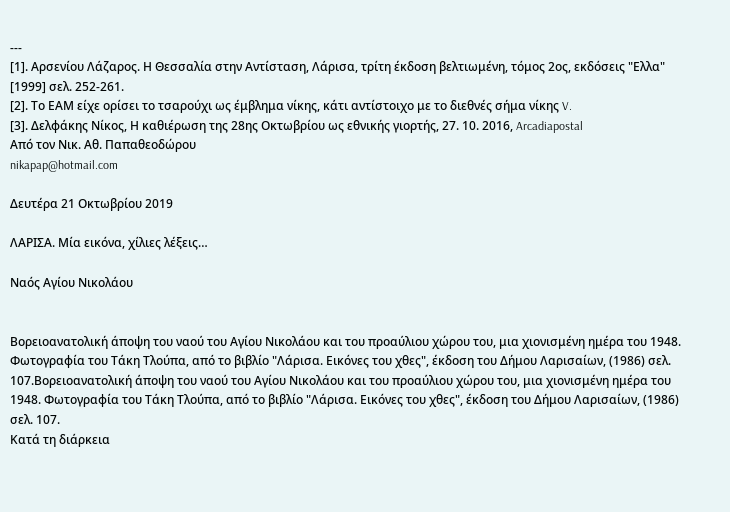---
[1]. Αρσενίου Λάζαρος. Η Θεσσαλία στην Αντίσταση, Λάρισα, τρίτη έκδοση βελτιωμένη, τόμος 2ος, εκδόσεις "Ελλα" [1999] σελ. 252-261.
[2]. Το ΕΑΜ είχε ορίσει το τσαρούχι ως έμβλημα νίκης, κάτι αντίστοιχο με το διεθνές σήμα νίκης V.
[3]. Δελφάκης Νίκος, Η καθιέρωση της 28ης Οκτωβρίου ως εθνικής γιορτής, 27. 10. 2016, Arcadiapostal
Από τον Νικ. Αθ. Παπαθεοδώρου
nikapap@hotmail.com

Δευτέρα 21 Οκτωβρίου 2019

ΛΑΡΙΣΑ. Μία εικόνα, χίλιες λέξεις…

Ναός Αγίου Νικολάου


Βορειοανατολική άποψη του ναού του Αγίου Νικολάου και του προαύλιου χώρου του, μια χιονισμένη ημέρα του 1948. Φωτογραφία του Τάκη Τλούπα, από το βιβλίο "Λάρισα. Εικόνες του χθες", έκδοση του Δήμου Λαρισαίων, (1986) σελ. 107.Βορειοανατολική άποψη του ναού του Αγίου Νικολάου και του προαύλιου χώρου του, μια χιονισμένη ημέρα του 1948. Φωτογραφία του Τάκη Τλούπα, από το βιβλίο "Λάρισα. Εικόνες του χθες", έκδοση του Δήμου Λαρισαίων, (1986) σελ. 107.
Κατά τη διάρκεια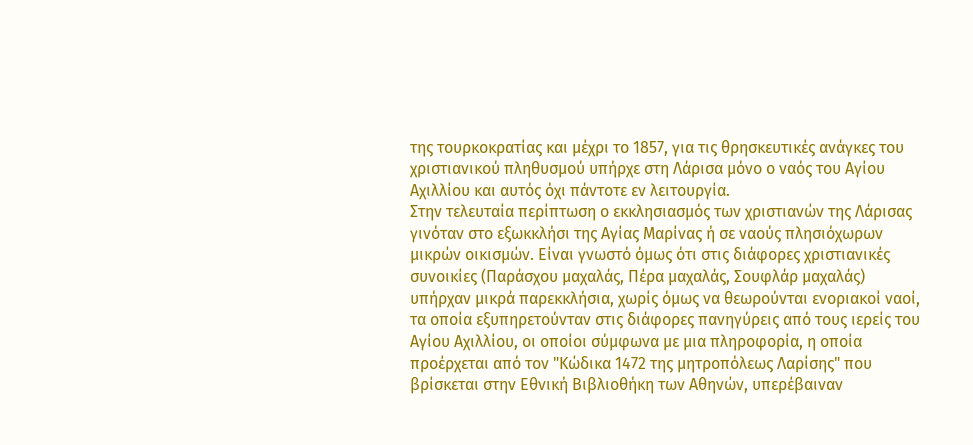της τουρκοκρατίας και μέχρι το 1857, για τις θρησκευτικές ανάγκες του χριστιανικού πληθυσμού υπήρχε στη Λάρισα μόνο ο ναός του Αγίου Αχιλλίου και αυτός όχι πάντοτε εν λειτουργία.
Στην τελευταία περίπτωση ο εκκλησιασμός των χριστιανών της Λάρισας γινόταν στο εξωκκλήσι της Αγίας Μαρίνας ή σε ναούς πλησιόχωρων μικρών οικισμών. Είναι γνωστό όμως ότι στις διάφορες χριστιανικές συνοικίες (Παράσχου μαχαλάς, Πέρα μαχαλάς, Σουφλάρ μαχαλάς) υπήρχαν μικρά παρεκκλήσια, χωρίς όμως να θεωρούνται ενοριακοί ναοί, τα οποία εξυπηρετούνταν στις διάφορες πανηγύρεις από τους ιερείς του Αγίου Αχιλλίου, οι οποίοι σύμφωνα με μια πληροφορία, η οποία προέρχεται από τον "Κώδικα 1472 της μητροπόλεως Λαρίσης" που βρίσκεται στην Εθνική Βιβλιοθήκη των Αθηνών, υπερέβαιναν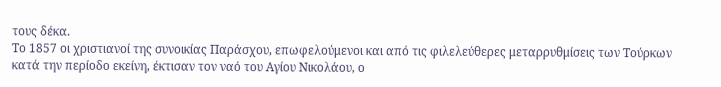τους δέκα.
Το 1857 οι χριστιανοί της συνοικίας Παράσχου, επωφελούμενοι και από τις φιλελεύθερες μεταρρυθμίσεις των Τούρκων κατά την περίοδο εκείνη, έκτισαν τον ναό του Αγίου Νικολάου, ο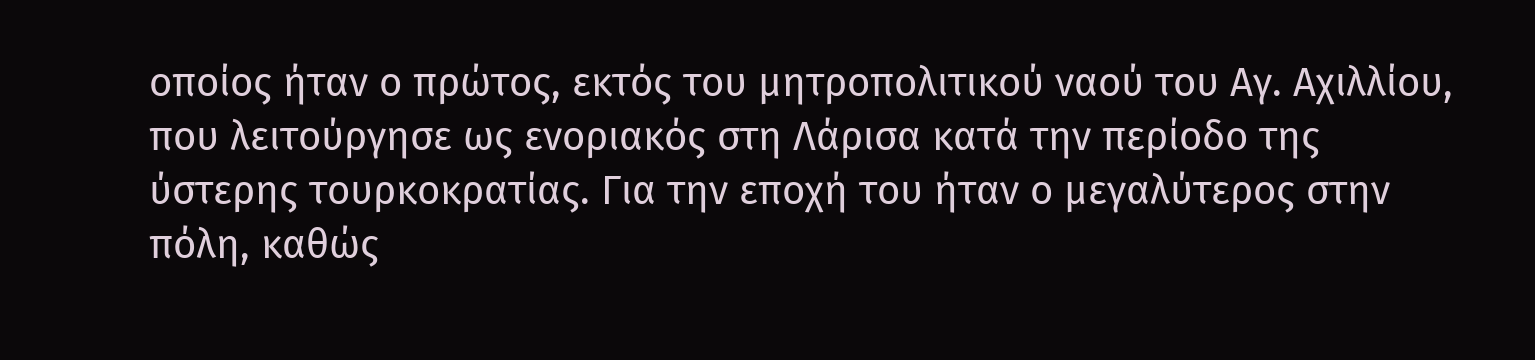οποίος ήταν ο πρώτος, εκτός του μητροπολιτικού ναού του Αγ. Αχιλλίου, που λειτούργησε ως ενοριακός στη Λάρισα κατά την περίοδο της ύστερης τουρκοκρατίας. Για την εποχή του ήταν ο μεγαλύτερος στην πόλη, καθώς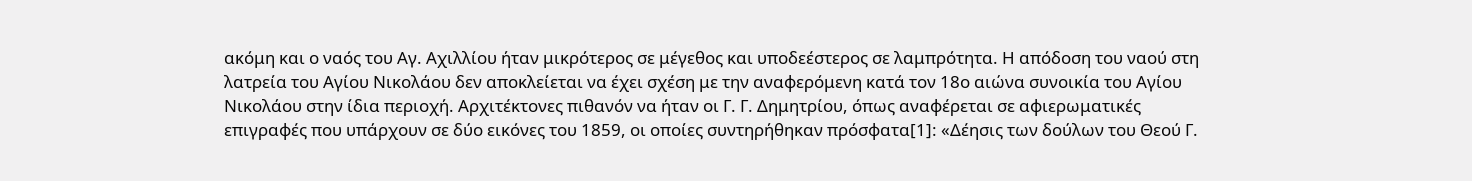ακόμη και ο ναός του Αγ. Αχιλλίου ήταν μικρότερος σε μέγεθος και υποδεέστερος σε λαμπρότητα. Η απόδοση του ναού στη λατρεία του Αγίου Νικολάου δεν αποκλείεται να έχει σχέση με την αναφερόμενη κατά τον 18ο αιώνα συνοικία του Αγίου Νικολάου στην ίδια περιοχή. Αρχιτέκτονες πιθανόν να ήταν οι Γ. Γ. Δημητρίου, όπως αναφέρεται σε αφιερωματικές επιγραφές που υπάρχουν σε δύο εικόνες του 1859, οι οποίες συντηρήθηκαν πρόσφατα[1]: «Δέησις των δούλων του Θεού Γ.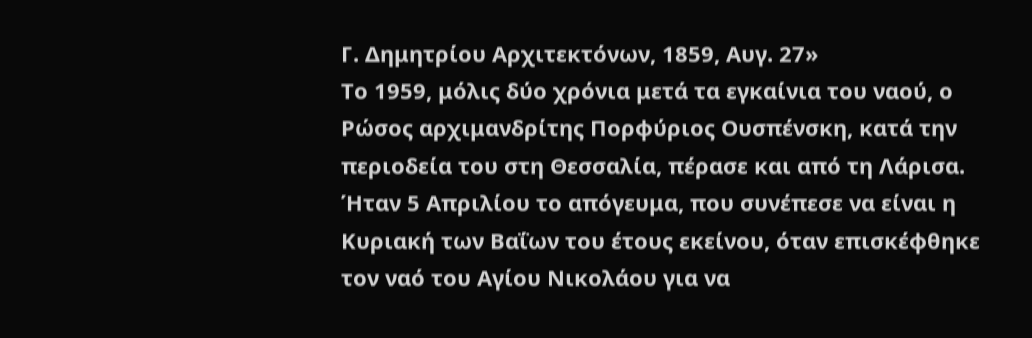Γ. Δημητρίου Αρχιτεκτόνων, 1859, Αυγ. 27»
Το 1959, μόλις δύο χρόνια μετά τα εγκαίνια του ναού, ο Ρώσος αρχιμανδρίτης Πορφύριος Ουσπένσκη, κατά την περιοδεία του στη Θεσσαλία, πέρασε και από τη Λάρισα. Ήταν 5 Απριλίου το απόγευμα, που συνέπεσε να είναι η Κυριακή των Βαΐων του έτους εκείνου, όταν επισκέφθηκε τον ναό του Αγίου Νικολάου για να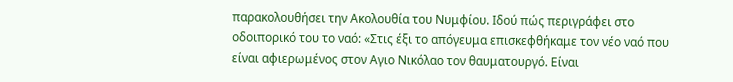παρακολουθήσει την Ακολουθία του Νυμφίου. Ιδού πώς περιγράφει στο οδοιπορικό του το ναό: «Στις έξι το απόγευμα επισκεφθήκαμε τον νέο ναό που είναι αφιερωμένος στον Αγιο Νικόλαο τον θαυματουργό. Είναι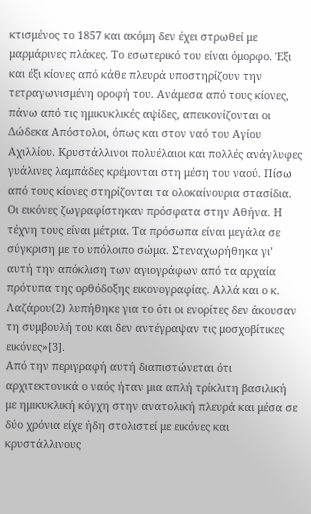κτισμένος το 1857 και ακόμη δεν έχει στρωθεί με μαρμάρινες πλάκες. Το εσωτερικό του είναι όμορφο. Έξι και έξι κίονες από κάθε πλευρά υποστηρίζουν την τετραγωνισμένη οροφή του. Ανάμεσα από τους κίονες, πάνω από τις ημικυκλικές αψίδες, απεικονίζονται οι Δώδεκα Απόστολοι, όπως και στον ναό του Αγίου Αχιλλίου. Κρυστάλλινοι πολυέλαιοι και πολλές ανάγλυφες γυάλινες λαμπάδες κρέμονται στη μέση του ναού. Πίσω από τους κίονες στηρίζονται τα ολοκαίνουρια στασίδια. Οι εικόνες ζωγραφίστηκαν πρόσφατα στην Αθήνα. Η τέχνη τους είναι μέτρια. Τα πρόσωπα είναι μεγάλα σε σύγκριση με το υπόλοιπο σώμα. Στεναχωρήθηκα γι’ αυτή την απόκλιση των αγιογράφων από τα αρχαία πρότυπα της ορθόδοξης εικονογραφίας. Αλλά και ο κ. Λαζάρου(2) λυπήθηκε για το ότι οι ενορίτες δεν άκουσαν τη συμβουλή του και δεν αντέγραψαν τις μοσχοβίτικες εικόνες»[3].
Από την περιγραφή αυτή διαπιστώνεται ότι αρχιτεκτονικά ο ναός ήταν μια απλή τρίκλιτη βασιλική με ημικυκλική κόγχη στην ανατολική πλευρά και μέσα σε δύο χρόνια είχε ήδη στολιστεί με εικόνες και κρυστάλλινους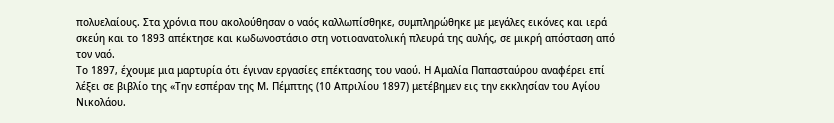πολυελαίους. Στα χρόνια που ακολούθησαν ο ναός καλλωπίσθηκε, συμπληρώθηκε με μεγάλες εικόνες και ιερά σκεύη και το 1893 απέκτησε και κωδωνοστάσιο στη νοτιοανατολική πλευρά της αυλής, σε μικρή απόσταση από τον ναό.
Το 1897, έχουμε μια μαρτυρία ότι έγιναν εργασίες επέκτασης του ναού. Η Αμαλία Παπασταύρου αναφέρει επί λέξει σε βιβλίο της «Την εσπέραν της Μ. Πέμπτης (10 Απριλίου 1897) μετέβημεν εις την εκκλησίαν του Αγίου Νικολάου.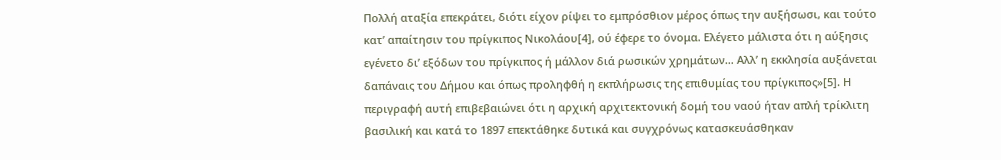Πολλή αταξία επεκράτει, διότι είχον ρίψει το εμπρόσθιον μέρος όπως την αυξήσωσι, και τούτο κατ’ απαίτησιν του πρίγκιπος Νικολάου[4], ού έφερε το όνομα. Ελέγετο μάλιστα ότι η αύξησις εγένετο δι’ εξόδων του πρίγκιπος ή μάλλον διά ρωσικών χρημάτων… Αλλ’ η εκκλησία αυξάνεται δαπάναις του Δήμου και όπως προληφθή η εκπλήρωσις της επιθυμίας του πρίγκιπος»[5]. Η περιγραφή αυτή επιβεβαιώνει ότι η αρχική αρχιτεκτονική δομή του ναού ήταν απλή τρίκλιτη βασιλική και κατά το 1897 επεκτάθηκε δυτικά και συγχρόνως κατασκευάσθηκαν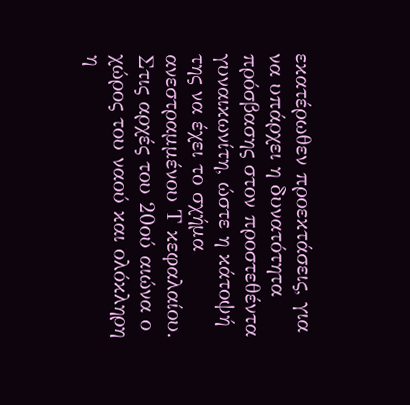εκατέρωθεν προεκτάσεις, για να υπάρχει η δυνατότητα πρόσβασης στον προστεθέντα γυναικωνίτη, ώστε η κάτοψή της να έχει το σχήμα ανεστραμμένου Τ κεφαλαίου.
Στις αρχές του 20ού αιώνα ο χώρος του ναού και ολόκληρη η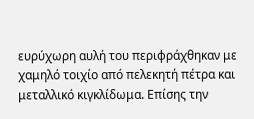ευρύχωρη αυλή του περιφράχθηκαν με χαμηλό τοιχίο από πελεκητή πέτρα και μεταλλικό κιγκλίδωμα. Επίσης την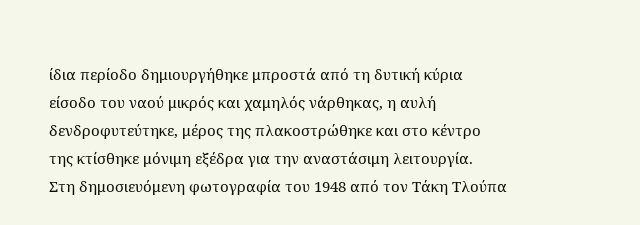ίδια περίοδο δημιουργήθηκε μπροστά από τη δυτική κύρια είσοδο του ναού μικρός και χαμηλός νάρθηκας, η αυλή δενδροφυτεύτηκε, μέρος της πλακοστρώθηκε και στο κέντρο της κτίσθηκε μόνιμη εξέδρα για την αναστάσιμη λειτουργία.
Στη δημοσιευόμενη φωτογραφία του 1948 από τον Τάκη Τλούπα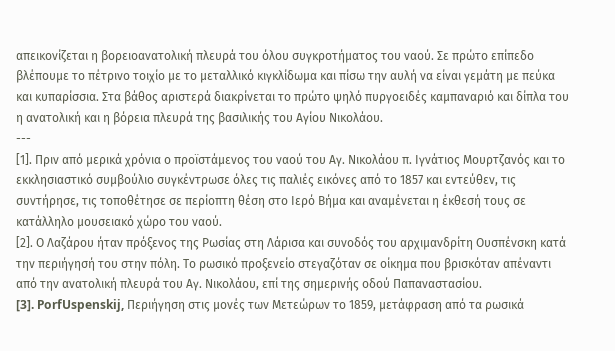απεικονίζεται η βορειοανατολική πλευρά του όλου συγκροτήματος του ναού. Σε πρώτο επίπεδο βλέπουμε το πέτρινο τοιχίο με το μεταλλικό κιγκλίδωμα και πίσω την αυλή να είναι γεμάτη με πεύκα και κυπαρίσσια. Στα βάθος αριστερά διακρίνεται το πρώτο ψηλό πυργοειδές καμπαναριό και δίπλα του η ανατολική και η βόρεια πλευρά της βασιλικής του Αγίου Νικολάου.
---
[1]. Πριν από μερικά χρόνια ο προϊστάμενος του ναού του Αγ. Νικολάου π. Ιγνάτιος Μουρτζανός και το εκκλησιαστικό συμβούλιο συγκέντρωσε όλες τις παλιές εικόνες από το 1857 και εντεύθεν, τις συντήρησε, τις τοποθέτησε σε περίοπτη θέση στο Ιερό Βήμα και αναμένεται η έκθεσή τους σε κατάλληλο μουσειακό χώρο του ναού.
[2]. Ο Λαζάρου ήταν πρόξενος της Ρωσίας στη Λάρισα και συνοδός του αρχιμανδρίτη Ουσπένσκη κατά την περιήγησή του στην πόλη. Το ρωσικό προξενείο στεγαζόταν σε οίκημα που βρισκόταν απέναντι από την ανατολική πλευρά του Αγ. Νικολάου, επί της σημερινής οδού Παπαναστασίου.
[3]. PorfUspenskij, Περιήγηση στις μονές των Μετεώρων το 1859, μετάφραση από τα ρωσικά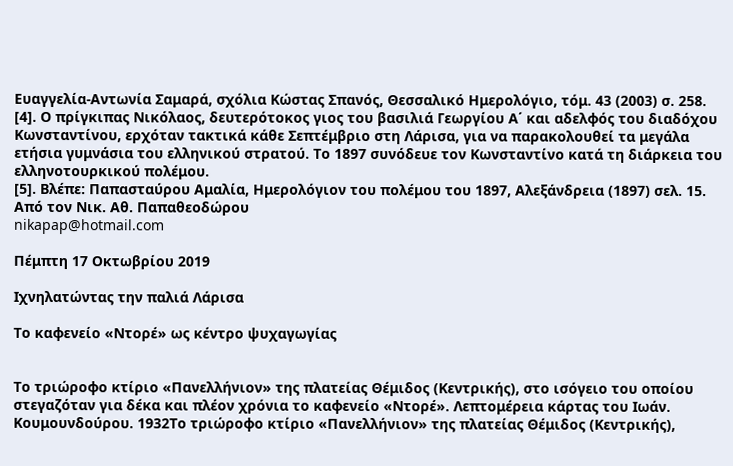Ευαγγελία-Αντωνία Σαμαρά, σχόλια Κώστας Σπανός, Θεσσαλικό Ημερολόγιο, τόμ. 43 (2003) σ. 258.
[4]. Ο πρίγκιπας Νικόλαος, δευτερότοκος γιος του βασιλιά Γεωργίου Α΄ και αδελφός του διαδόχου Κωνσταντίνου, ερχόταν τακτικά κάθε Σεπτέμβριο στη Λάρισα, για να παρακολουθεί τα μεγάλα ετήσια γυμνάσια του ελληνικού στρατού. Το 1897 συνόδευε τον Κωνσταντίνο κατά τη διάρκεια του ελληνοτουρκικού πολέμου.
[5]. Βλέπε: Παπασταύρου Αμαλία, Ημερολόγιον του πολέμου του 1897, Αλεξάνδρεια (1897) σελ. 15.
Από τον Νικ. Αθ. Παπαθεοδώρου
nikapap@hotmail.com

Πέμπτη 17 Οκτωβρίου 2019

Iχνηλατώντας την παλιά Λάρισα

Το καφενείο «Ντορέ» ως κέντρο ψυχαγωγίας


Το τριώροφο κτίριο «Πανελλήνιον» της πλατείας Θέμιδος (Κεντρικής), στο ισόγειο του οποίου στεγαζόταν για δέκα και πλέον χρόνια το καφενείο «Ντορέ». Λεπτομέρεια κάρτας του Ιωάν. Κουμουνδούρου. 1932Το τριώροφο κτίριο «Πανελλήνιον» της πλατείας Θέμιδος (Κεντρικής),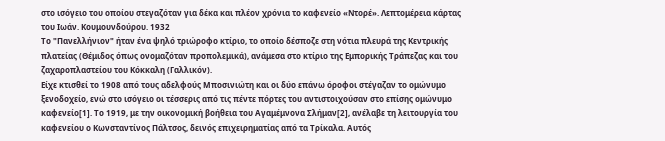στο ισόγειο του οποίου στεγαζόταν για δέκα και πλέον χρόνια το καφενείο «Ντορέ». Λεπτομέρεια κάρτας του Ιωάν. Κουμουνδούρου. 1932
Το "Πανελλήνιον" ήταν ένα ψηλό τριώροφο κτίριο, το οποίο δέσποζε στη νότια πλευρά της Κεντρικής πλατείας (Θέμιδος όπως ονομαζόταν προπολεμικά), ανάμεσα στο κτίριο της Εμπορικής Τράπεζας και του ζαχαροπλαστείου του Κόκκαλη (Γαλλικόν).
Είχε κτισθεί το 1908 από τους αδελφούς Μποσινιώτη και οι δύο επάνω όροφοι στέγαζαν το ομώνυμο ξενοδοχείο, ενώ στο ισόγειο οι τέσσερις από τις πέντε πόρτες του αντιστοιχούσαν στο επίσης ομώνυμο καφενείο[1]. Το 1919, με την οικονομική βοήθεια του Αγαμέμνονα Σλήμαν[2], ανέλαβε τη λειτουργία του καφενείου ο Κωνσταντίνος Πάλτσος, δεινός επιχειρηματίας από τα Τρίκαλα. Αυτός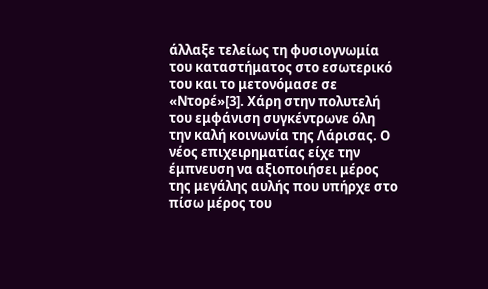άλλαξε τελείως τη φυσιογνωμία του καταστήματος στο εσωτερικό του και το μετονόμασε σε «Ντορέ»[3]. Χάρη στην πολυτελή του εμφάνιση συγκέντρωνε όλη την καλή κοινωνία της Λάρισας. Ο νέος επιχειρηματίας είχε την έμπνευση να αξιοποιήσει μέρος της μεγάλης αυλής που υπήρχε στο πίσω μέρος του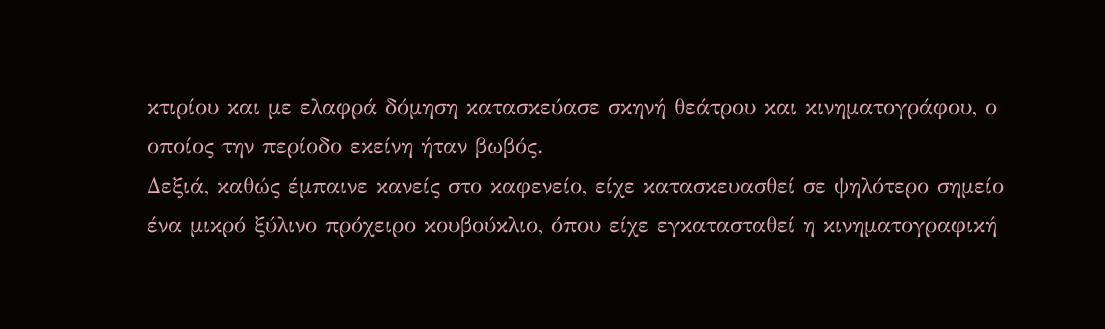κτιρίου και με ελαφρά δόμηση κατασκεύασε σκηνή θεάτρου και κινηματογράφου, ο οποίος την περίοδο εκείνη ήταν βωβός.
Δεξιά, καθώς έμπαινε κανείς στο καφενείο, είχε κατασκευασθεί σε ψηλότερο σημείο ένα μικρό ξύλινο πρόχειρο κουβούκλιο, όπου είχε εγκατασταθεί η κινηματογραφική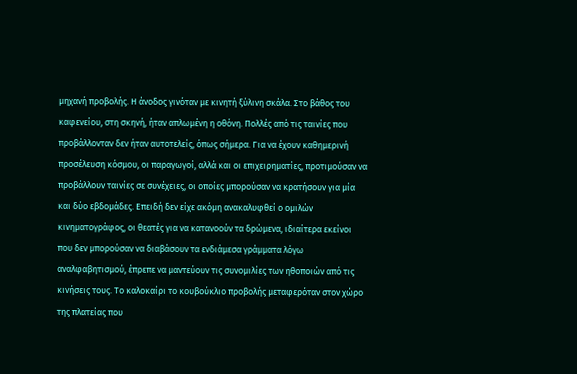μηχανή προβολής. Η άνοδος γινόταν με κινητή ξύλινη σκάλα. Στο βάθος του καφενείου, στη σκηνή, ήταν απλωμένη η οθόνη. Πολλές από τις ταινίες που προβάλλονταν δεν ήταν αυτοτελείς, όπως σήμερα. Για να έχουν καθημερινή προσέλευση κόσμου, οι παραγωγοί, αλλά και οι επιχειρηματίες, προτιμούσαν να προβάλλουν ταινίες σε συνέχειες, οι οποίες μπορούσαν να κρατήσουν για μία και δύο εβδομάδες. Επειδή δεν είχε ακόμη ανακαλυφθεί ο ομιλών κινηματογράφος, οι θεατές για να κατανοούν τα δρώμενα, ιδιαίτερα εκείνοι που δεν μπορούσαν να διαβάσουν τα ενδιάμεσα γράμματα λόγω αναλφαβητισμού, έπρεπε να μαντεύουν τις συνομιλίες των ηθοποιών από τις κινήσεις τους. Το καλοκαίρι το κουβούκλιο προβολής μεταφερόταν στον χώρο της πλατείας που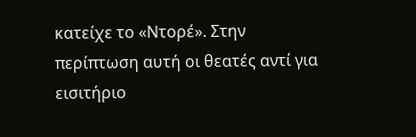κατείχε το «Ντορέ». Στην περίπτωση αυτή οι θεατές αντί για εισιτήριο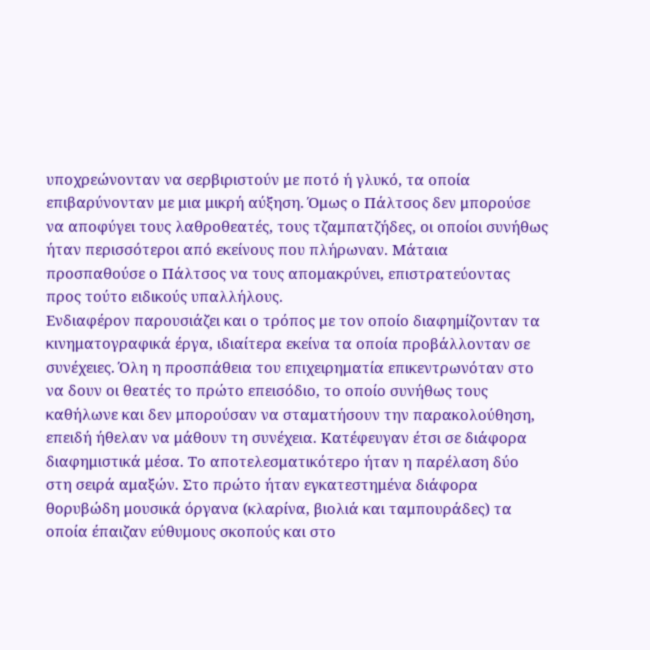υποχρεώνονταν να σερβιριστούν με ποτό ή γλυκό, τα οποία επιβαρύνονταν με μια μικρή αύξηση. Όμως ο Πάλτσος δεν μπορούσε να αποφύγει τους λαθροθεατές, τους τζαμπατζήδες, οι οποίοι συνήθως ήταν περισσότεροι από εκείνους που πλήρωναν. Μάταια προσπαθούσε ο Πάλτσος να τους απομακρύνει, επιστρατεύοντας προς τούτο ειδικούς υπαλλήλους.
Ενδιαφέρον παρουσιάζει και ο τρόπος με τον οποίο διαφημίζονταν τα κινηματογραφικά έργα, ιδιαίτερα εκείνα τα οποία προβάλλονταν σε συνέχειες. Όλη η προσπάθεια του επιχειρηματία επικεντρωνόταν στο να δουν οι θεατές το πρώτο επεισόδιο, το οποίο συνήθως τους καθήλωνε και δεν μπορούσαν να σταματήσουν την παρακολούθηση, επειδή ήθελαν να μάθουν τη συνέχεια. Κατέφευγαν έτσι σε διάφορα διαφημιστικά μέσα. Το αποτελεσματικότερο ήταν η παρέλαση δύο στη σειρά αμαξών. Στο πρώτο ήταν εγκατεστημένα διάφορα θορυβώδη μουσικά όργανα (κλαρίνα, βιολιά και ταμπουράδες) τα οποία έπαιζαν εύθυμους σκοπούς και στο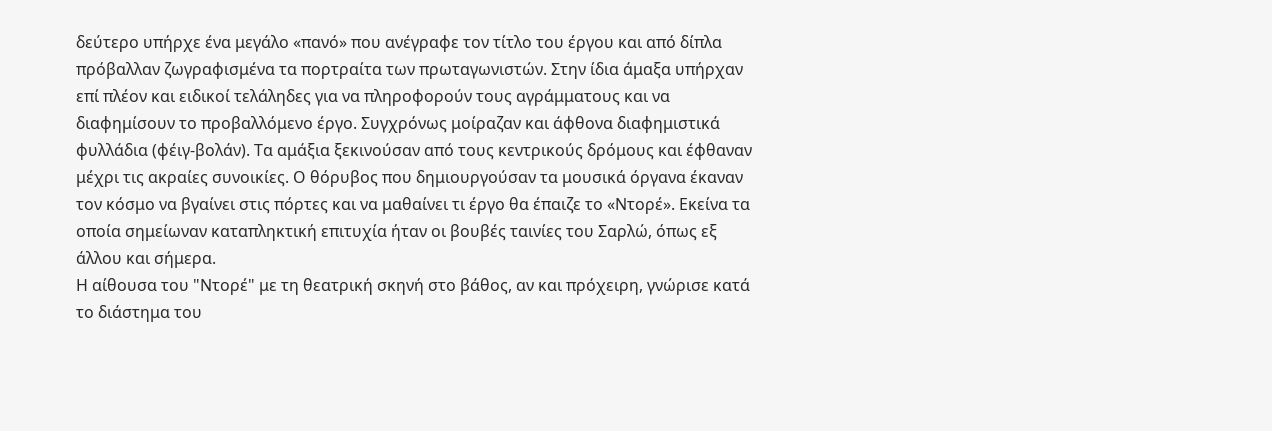δεύτερο υπήρχε ένα μεγάλο «πανό» που ανέγραφε τον τίτλο του έργου και από δίπλα πρόβαλλαν ζωγραφισμένα τα πορτραίτα των πρωταγωνιστών. Στην ίδια άμαξα υπήρχαν επί πλέον και ειδικοί τελάληδες για να πληροφορούν τους αγράμματους και να διαφημίσουν το προβαλλόμενο έργο. Συγχρόνως μοίραζαν και άφθονα διαφημιστικά φυλλάδια (φέιγ-βολάν). Τα αμάξια ξεκινούσαν από τους κεντρικούς δρόμους και έφθαναν μέχρι τις ακραίες συνοικίες. Ο θόρυβος που δημιουργούσαν τα μουσικά όργανα έκαναν τον κόσμο να βγαίνει στις πόρτες και να μαθαίνει τι έργο θα έπαιζε το «Ντορέ». Εκείνα τα οποία σημείωναν καταπληκτική επιτυχία ήταν οι βουβές ταινίες του Σαρλώ, όπως εξ άλλου και σήμερα.
Η αίθουσα του "Ντορέ" με τη θεατρική σκηνή στο βάθος, αν και πρόχειρη, γνώρισε κατά το διάστημα του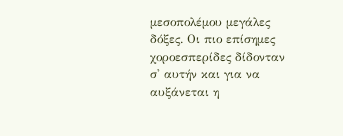μεσοπολέμου μεγάλες δόξες. Οι πιο επίσημες χοροεσπερίδες δίδονταν σ' αυτήν και για να αυξάνεται η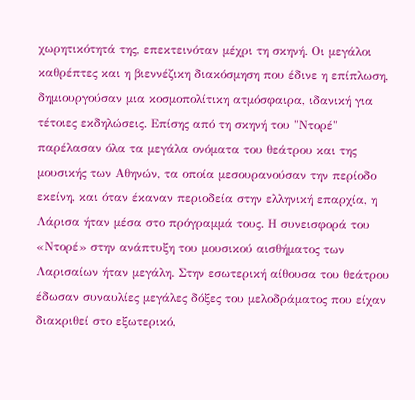χωρητικότητά της, επεκτεινόταν μέχρι τη σκηνή. Οι μεγάλοι καθρέπτες και η βιεννέζικη διακόσμηση που έδινε η επίπλωση, δημιουργούσαν μια κοσμοπολίτικη ατμόσφαιρα, ιδανική για τέτοιες εκδηλώσεις. Επίσης από τη σκηνή του "Ντορέ" παρέλασαν όλα τα μεγάλα ονόματα του θεάτρου και της μουσικής των Αθηνών, τα οποία μεσουρανούσαν την περίοδο εκείνη, και όταν έκαναν περιοδεία στην ελληνική επαρχία, η Λάρισα ήταν μέσα στο πρόγραμμά τους. Η συνεισφορά του «Ντορέ» στην ανάπτυξη του μουσικού αισθήματος των Λαρισαίων ήταν μεγάλη. Στην εσωτερική αίθουσα του θεάτρου έδωσαν συναυλίες μεγάλες δόξες του μελοδράματος που είχαν διακριθεί στο εξωτερικό,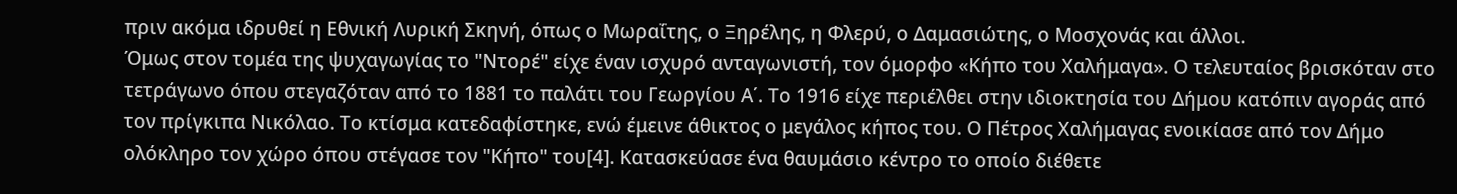πριν ακόμα ιδρυθεί η Εθνική Λυρική Σκηνή, όπως ο Μωραΐτης, ο Ξηρέλης, η Φλερύ, ο Δαμασιώτης, ο Μοσχονάς και άλλοι.
Όμως στον τομέα της ψυχαγωγίας το "Ντορέ" είχε έναν ισχυρό ανταγωνιστή, τον όμορφο «Κήπο του Χαλήμαγα». Ο τελευταίος βρισκόταν στο τετράγωνο όπου στεγαζόταν από το 1881 το παλάτι του Γεωργίου Α΄. Το 1916 είχε περιέλθει στην ιδιοκτησία του Δήμου κατόπιν αγοράς από τον πρίγκιπα Νικόλαο. Το κτίσμα κατεδαφίστηκε, ενώ έμεινε άθικτος ο μεγάλος κήπος του. Ο Πέτρος Χαλήμαγας ενοικίασε από τον Δήμο ολόκληρο τον χώρο όπου στέγασε τον "Κήπο" του[4]. Κατασκεύασε ένα θαυμάσιο κέντρο το οποίο διέθετε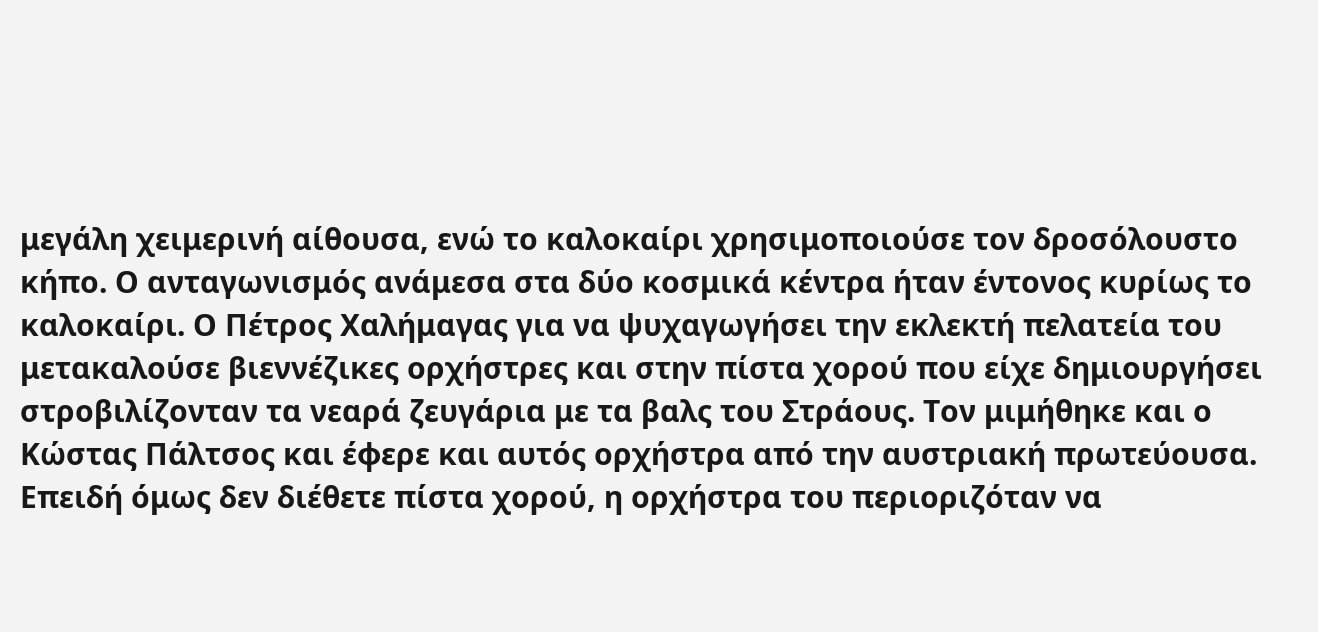μεγάλη χειμερινή αίθουσα, ενώ το καλοκαίρι χρησιμοποιούσε τον δροσόλουστο κήπο. Ο ανταγωνισμός ανάμεσα στα δύο κοσμικά κέντρα ήταν έντονος κυρίως το καλοκαίρι. Ο Πέτρος Χαλήμαγας για να ψυχαγωγήσει την εκλεκτή πελατεία του μετακαλούσε βιεννέζικες ορχήστρες και στην πίστα χορού που είχε δημιουργήσει στροβιλίζονταν τα νεαρά ζευγάρια με τα βαλς του Στράους. Τον μιμήθηκε και ο Κώστας Πάλτσος και έφερε και αυτός ορχήστρα από την αυστριακή πρωτεύουσα. Επειδή όμως δεν διέθετε πίστα χορού, η ορχήστρα του περιοριζόταν να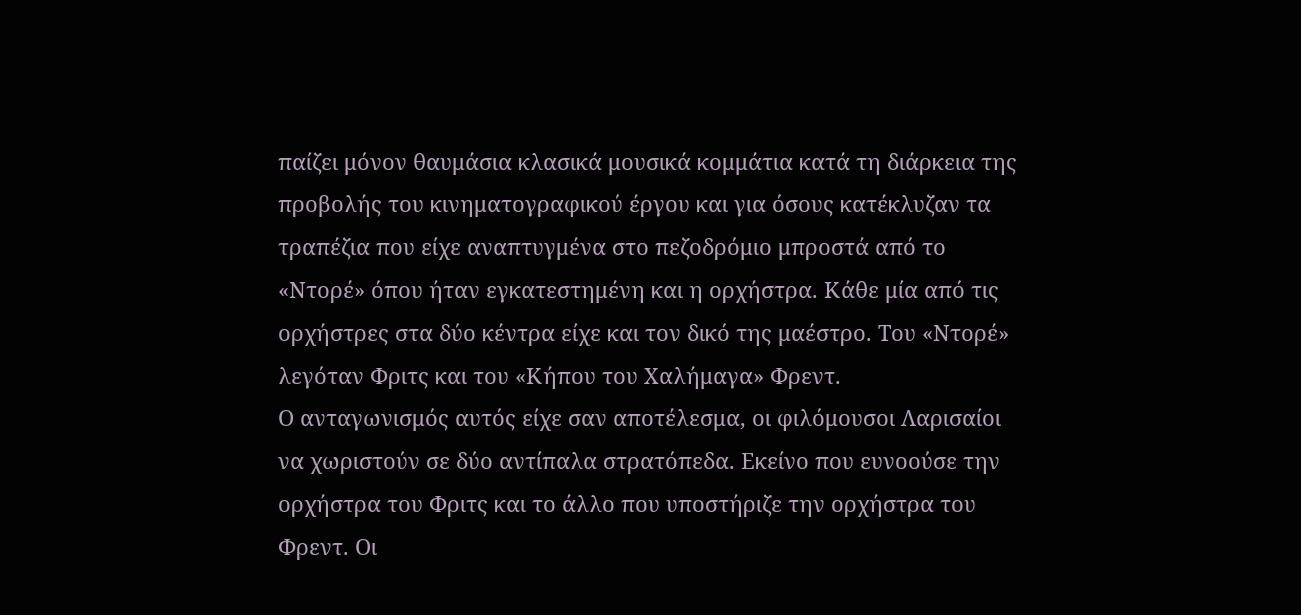παίζει μόνον θαυμάσια κλασικά μουσικά κομμάτια κατά τη διάρκεια της προβολής του κινηματογραφικού έργου και για όσους κατέκλυζαν τα τραπέζια που είχε αναπτυγμένα στο πεζοδρόμιο μπροστά από το «Ντορέ» όπου ήταν εγκατεστημένη και η ορχήστρα. Κάθε μία από τις ορχήστρες στα δύο κέντρα είχε και τον δικό της μαέστρο. Του «Ντορέ» λεγόταν Φριτς και του «Κήπου του Χαλήμαγα» Φρεντ.
Ο ανταγωνισμός αυτός είχε σαν αποτέλεσμα, οι φιλόμουσοι Λαρισαίοι να χωριστούν σε δύο αντίπαλα στρατόπεδα. Εκείνο που ευνοούσε την ορχήστρα του Φριτς και το άλλο που υποστήριζε την ορχήστρα του Φρεντ. Οι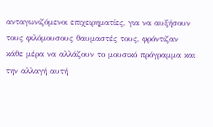ανταγωνιζόμενοι επιχειρηματίες, για να αυξήσουν τους φιλόμουσους θαυμαστές τους, φρόντιζαν κάθε μέρα να αλλάζουν το μουσικό πρόγραμμα και την αλλαγή αυτή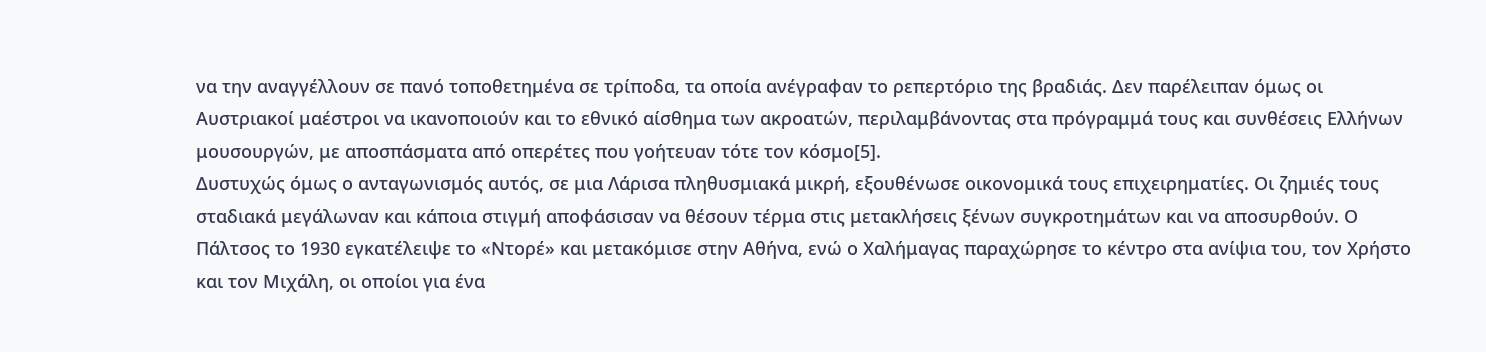να την αναγγέλλουν σε πανό τοποθετημένα σε τρίποδα, τα οποία ανέγραφαν το ρεπερτόριο της βραδιάς. Δεν παρέλειπαν όμως οι Αυστριακοί μαέστροι να ικανοποιούν και το εθνικό αίσθημα των ακροατών, περιλαμβάνοντας στα πρόγραμμά τους και συνθέσεις Ελλήνων μουσουργών, με αποσπάσματα από οπερέτες που γοήτευαν τότε τον κόσμο[5].
Δυστυχώς όμως ο ανταγωνισμός αυτός, σε μια Λάρισα πληθυσμιακά μικρή, εξουθένωσε οικονομικά τους επιχειρηματίες. Οι ζημιές τους σταδιακά μεγάλωναν και κάποια στιγμή αποφάσισαν να θέσουν τέρμα στις μετακλήσεις ξένων συγκροτημάτων και να αποσυρθούν. Ο Πάλτσος το 1930 εγκατέλειψε το «Ντορέ» και μετακόμισε στην Αθήνα, ενώ ο Χαλήμαγας παραχώρησε το κέντρο στα ανίψια του, τον Χρήστο και τον Μιχάλη, οι οποίοι για ένα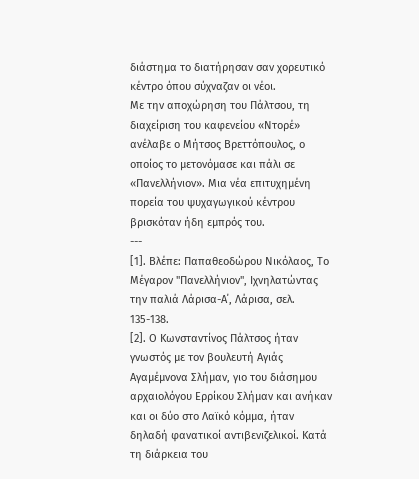διάστημα το διατήρησαν σαν χορευτικό κέντρο όπου σύχναζαν οι νέοι.
Με την αποχώρηση του Πάλτσου, τη διαχείριση του καφενείου «Ντορέ» ανέλαβε ο Μήτσος Βρεττόπουλος, ο οποίος το μετονόμασε και πάλι σε «Πανελλήνιον». Μια νέα επιτυχημένη πορεία του ψυχαγωγικού κέντρου βρισκόταν ήδη εμπρός του.
---
[1]. Βλέπε: Παπαθεοδώρου Νικόλαος, Το Μέγαρον "Πανελλήνιον", Ιχνηλατώντας την παλιά Λάρισα-Α΄, Λάρισα, σελ. 135-138.
[2]. Ο Κωνσταντίνος Πάλτσος ήταν γνωστός με τον βουλευτή Αγιάς Αγαμέμνονα Σλήμαν, γιο του διάσημου αρχαιολόγου Ερρίκου Σλήμαν και ανήκαν και οι δύο στο Λαϊκό κόμμα, ήταν δηλαδή φανατικοί αντιβενιζελικοί. Κατά τη διάρκεια του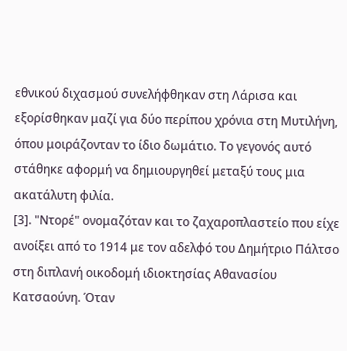εθνικού διχασμού συνελήφθηκαν στη Λάρισα και εξορίσθηκαν μαζί για δύο περίπου χρόνια στη Μυτιλήνη, όπου μοιράζονταν το ίδιο δωμάτιο. Το γεγονός αυτό στάθηκε αφορμή να δημιουργηθεί μεταξύ τους μια ακατάλυτη φιλία.
[3]. "Ντορέ" ονομαζόταν και το ζαχαροπλαστείο που είχε ανοίξει από το 1914 με τον αδελφό του Δημήτριο Πάλτσο στη διπλανή οικοδομή ιδιοκτησίας Αθανασίου Κατσαούνη. Όταν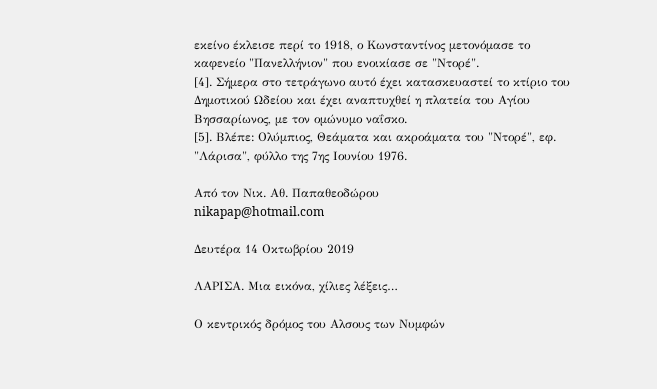εκείνο έκλεισε περί το 1918, ο Κωνσταντίνος μετονόμασε το καφενείο "Πανελλήνιον" που ενοικίασε σε "Ντορέ".
[4]. Σήμερα στο τετράγωνο αυτό έχει κατασκευαστεί το κτίριο του Δημοτικού Ωδείου και έχει αναπτυχθεί η πλατεία του Αγίου Βησσαρίωνος, με τον ομώνυμο ναΐσκο.
[5]. Βλέπε: Ολύμπιος, Θεάματα και ακροάματα του "Ντορέ", εφ. "Λάρισα", φύλλο της 7ης Ιουνίου 1976.

Από τον Νικ. Αθ. Παπαθεοδώρου
nikapap@hotmail.com

Δευτέρα 14 Οκτωβρίου 2019

ΛΑΡΙΣΑ. Μια εικόνα, χίλιες λέξεις…

Ο κεντρικός δρόμος του Αλσους των Νυμφών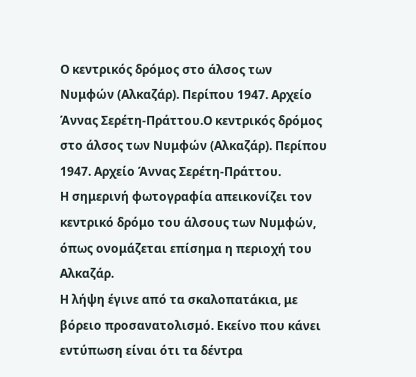Ο κεντρικός δρόμος στο άλσος των Νυμφών (Αλκαζάρ). Περίπου 1947. Αρχείο Άννας Σερέτη-Πράττου.Ο κεντρικός δρόμος στο άλσος των Νυμφών (Αλκαζάρ). Περίπου 1947. Αρχείο Άννας Σερέτη-Πράττου.
Η σημερινή φωτογραφία απεικονίζει τον κεντρικό δρόμο του άλσους των Νυμφών, όπως ονομάζεται επίσημα η περιοχή του Αλκαζάρ.
Η λήψη έγινε από τα σκαλοπατάκια, με βόρειο προσανατολισμό. Εκείνο που κάνει εντύπωση είναι ότι τα δέντρα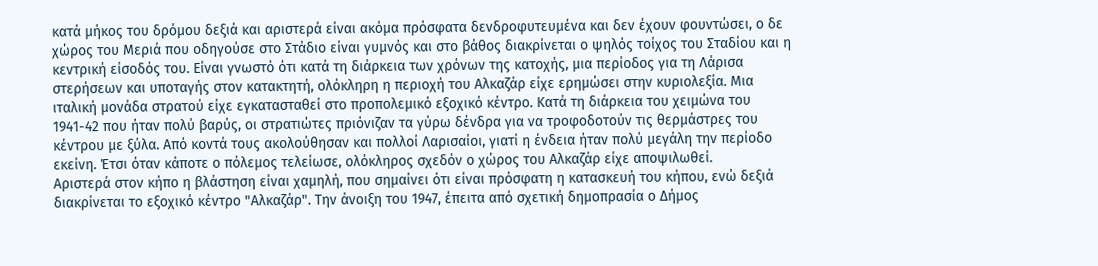κατά μήκος του δρόμου δεξιά και αριστερά είναι ακόμα πρόσφατα δενδροφυτευμένα και δεν έχουν φουντώσει, ο δε χώρος του Μεριά που οδηγούσε στο Στάδιο είναι γυμνός και στο βάθος διακρίνεται ο ψηλός τοίχος του Σταδίου και η κεντρική είσοδός του. Είναι γνωστό ότι κατά τη διάρκεια των χρόνων της κατοχής, μια περίοδος για τη Λάρισα στερήσεων και υποταγής στον κατακτητή, ολόκληρη η περιοχή του Αλκαζάρ είχε ερημώσει στην κυριολεξία. Μια ιταλική μονάδα στρατού είχε εγκατασταθεί στο προπολεμικό εξοχικό κέντρο. Κατά τη διάρκεια του χειμώνα του 1941-42 που ήταν πολύ βαρύς, οι στρατιώτες πριόνιζαν τα γύρω δένδρα για να τροφοδοτούν τις θερμάστρες του κέντρου με ξύλα. Από κοντά τους ακολούθησαν και πολλοί Λαρισαίοι, γιατί η ένδεια ήταν πολύ μεγάλη την περίοδο εκείνη. Έτσι όταν κάποτε ο πόλεμος τελείωσε, ολόκληρος σχεδόν ο χώρος του Αλκαζάρ είχε αποψιλωθεί.
Αριστερά στον κήπο η βλάστηση είναι χαμηλή, που σημαίνει ότι είναι πρόσφατη η κατασκευή του κήπου, ενώ δεξιά διακρίνεται το εξοχικό κέντρο "Αλκαζάρ". Την άνοιξη του 1947, έπειτα από σχετική δημοπρασία ο Δήμος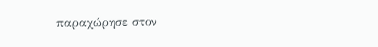παραχώρησε στον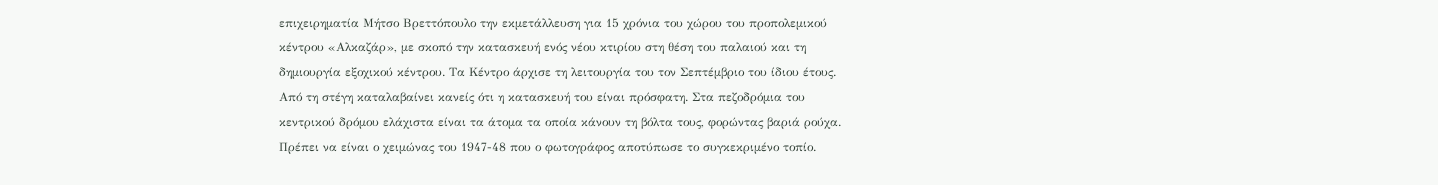επιχειρηματία Μήτσο Βρεττόπουλο την εκμετάλλευση για 15 χρόνια του χώρου του προπολεμικού κέντρου «Αλκαζάρ», με σκοπό την κατασκευή ενός νέου κτιρίου στη θέση του παλαιού και τη δημιουργία εξοχικού κέντρου. Τα Κέντρο άρχισε τη λειτουργία του τον Σεπτέμβριο του ίδιου έτους. Από τη στέγη καταλαβαίνει κανείς ότι η κατασκευή του είναι πρόσφατη. Στα πεζοδρόμια του κεντρικού δρόμου ελάχιστα είναι τα άτομα τα οποία κάνουν τη βόλτα τους, φορώντας βαριά ρούχα. Πρέπει να είναι ο χειμώνας του 1947-48 που ο φωτογράφος αποτύπωσε το συγκεκριμένο τοπίο.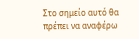Στο σημείο αυτό θα πρέπει να αναφέρω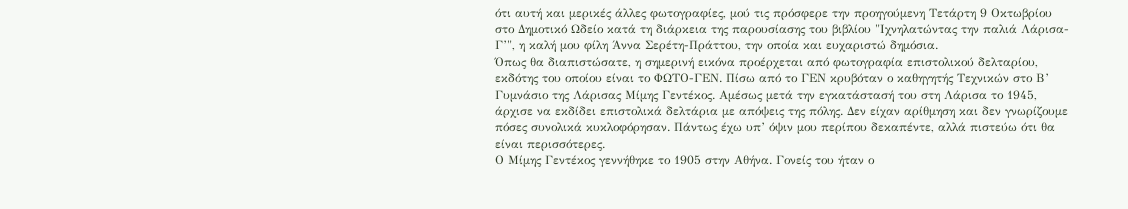ότι αυτή και μερικές άλλες φωτογραφίες, μού τις πρόσφερε την προηγούμενη Τετάρτη 9 Οκτωβρίου στο Δημοτικό Ωδείο κατά τη διάρκεια της παρουσίασης του βιβλίου "Ιχνηλατώντας την παλιά Λάρισα-Γ’", η καλή μου φίλη Άννα Σερέτη-Πράττου, την οποία και ευχαριστώ δημόσια.
Όπως θα διαπιστώσατε, η σημερινή εικόνα προέρχεται από φωτογραφία επιστολικού δελταρίου, εκδότης του οποίου είναι το ΦΩΤΟ-ΓΕΝ. Πίσω από το ΓΕΝ κρυβόταν ο καθηγητής Τεχνικών στο Β’ Γυμνάσιο της Λάρισας Μίμης Γεντέκος. Αμέσως μετά την εγκατάστασή του στη Λάρισα το 1945, άρχισε να εκδίδει επιστολικά δελτάρια με απόψεις της πόλης. Δεν είχαν αρίθμηση και δεν γνωρίζουμε πόσες συνολικά κυκλοφόρησαν. Πάντως έχω υπ’ όψιν μου περίπου δεκαπέντε, αλλά πιστεύω ότι θα είναι περισσότερες.
Ο Μίμης Γεντέκος γεννήθηκε το 1905 στην Αθήνα. Γονείς του ήταν ο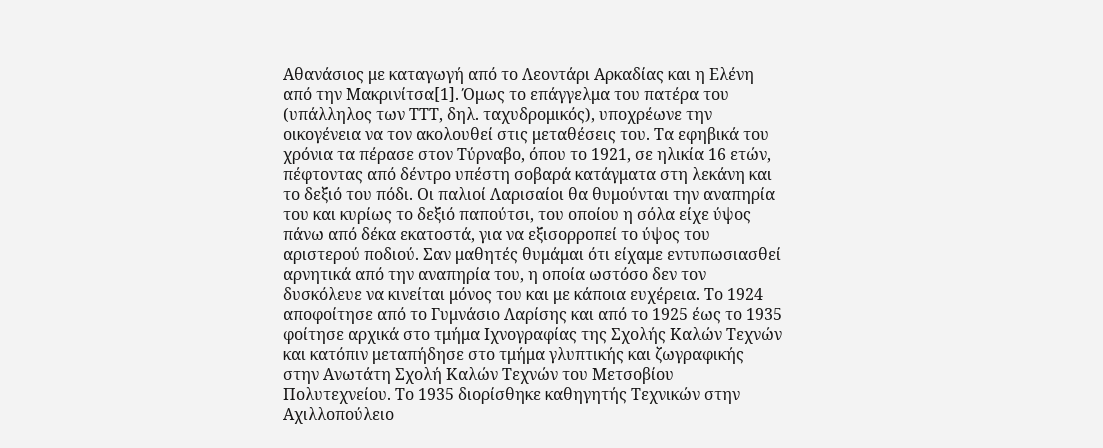Αθανάσιος με καταγωγή από το Λεοντάρι Αρκαδίας και η Ελένη από την Μακρινίτσα[1]. Όμως το επάγγελμα του πατέρα του (υπάλληλος των ΤΤΤ, δηλ. ταχυδρομικός), υποχρέωνε την οικογένεια να τον ακολουθεί στις μεταθέσεις του. Τα εφηβικά του χρόνια τα πέρασε στον Τύρναβο, όπου το 1921, σε ηλικία 16 ετών, πέφτοντας από δέντρο υπέστη σοβαρά κατάγματα στη λεκάνη και το δεξιό του πόδι. Οι παλιοί Λαρισαίοι θα θυμούνται την αναπηρία του και κυρίως το δεξιό παπούτσι, του οποίου η σόλα είχε ύψος πάνω από δέκα εκατοστά, για να εξισορροπεί το ύψος του αριστερού ποδιού. Σαν μαθητές θυμάμαι ότι είχαμε εντυπωσιασθεί αρνητικά από την αναπηρία του, η οποία ωστόσο δεν τον δυσκόλευε να κινείται μόνος του και με κάποια ευχέρεια. Το 1924 αποφοίτησε από το Γυμνάσιο Λαρίσης και από το 1925 έως το 1935 φοίτησε αρχικά στο τμήμα Ιχνογραφίας της Σχολής Καλών Τεχνών και κατόπιν μεταπήδησε στο τμήμα γλυπτικής και ζωγραφικής στην Ανωτάτη Σχολή Καλών Τεχνών του Μετσοβίου Πολυτεχνείου. Το 1935 διορίσθηκε καθηγητής Τεχνικών στην Αχιλλοπούλειο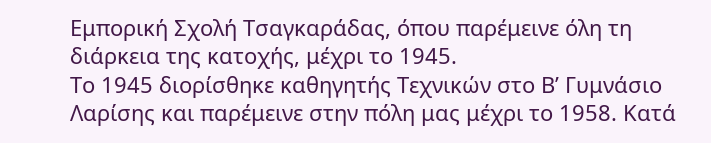Εμπορική Σχολή Τσαγκαράδας, όπου παρέμεινε όλη τη διάρκεια της κατοχής, μέχρι το 1945.
Το 1945 διορίσθηκε καθηγητής Τεχνικών στο Β’ Γυμνάσιο Λαρίσης και παρέμεινε στην πόλη μας μέχρι το 1958. Κατά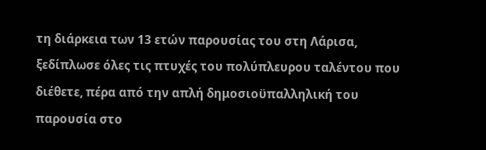τη διάρκεια των 13 ετών παρουσίας του στη Λάρισα, ξεδίπλωσε όλες τις πτυχές του πολύπλευρου ταλέντου που διέθετε, πέρα από την απλή δημοσιοϋπαλληλική του παρουσία στο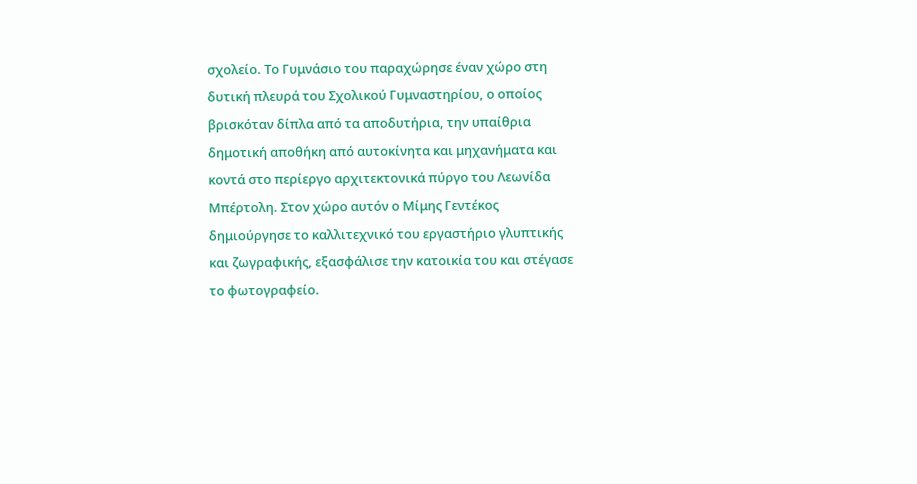σχολείο. Το Γυμνάσιο του παραχώρησε έναν χώρο στη δυτική πλευρά του Σχολικού Γυμναστηρίου, ο οποίος βρισκόταν δίπλα από τα αποδυτήρια, την υπαίθρια δημοτική αποθήκη από αυτοκίνητα και μηχανήματα και κοντά στο περίεργο αρχιτεκτονικά πύργο του Λεωνίδα Μπέρτολη. Στον χώρο αυτόν ο Μίμης Γεντέκος δημιούργησε το καλλιτεχνικό του εργαστήριο γλυπτικής και ζωγραφικής, εξασφάλισε την κατοικία του και στέγασε το φωτογραφείο.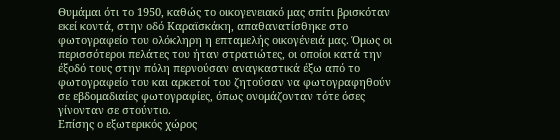Θυμάμαι ότι το 1950, καθώς το οικογενειακό μας σπίτι βρισκόταν εκεί κοντά, στην οδό Καραϊσκάκη, απαθανατίσθηκε στο φωτογραφείο του ολόκληρη η επταμελής οικογένειά μας. Όμως οι περισσότεροι πελάτες του ήταν στρατιώτες, οι οποίοι κατά την έξοδό τους στην πόλη περνούσαν αναγκαστικά έξω από το φωτογραφείο του και αρκετοί του ζητούσαν να φωτογραφηθούν σε εβδομαδιαίες φωτογραφίες, όπως ονομάζονταν τότε όσες γίνονταν σε στούντιο.
Επίσης ο εξωτερικός χώρος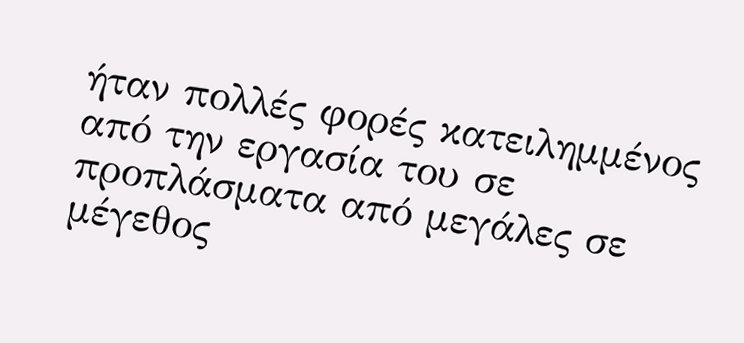ήταν πολλές φορές κατειλημμένος από την εργασία του σε προπλάσματα από μεγάλες σε μέγεθος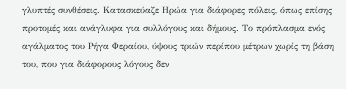γλυπτές συνθέσεις. Κατασκεύαζε Ηρώα για διάφορες πόλεις, όπως επίσης προτομές και ανάγλυφα για συλλόγους και δήμους. Το πρόπλασμα ενός αγάλματος του Ρήγα Φεραίου, ύψους τριών περίπου μέτρων χωρίς τη βάση του, που για διάφορους λόγους δεν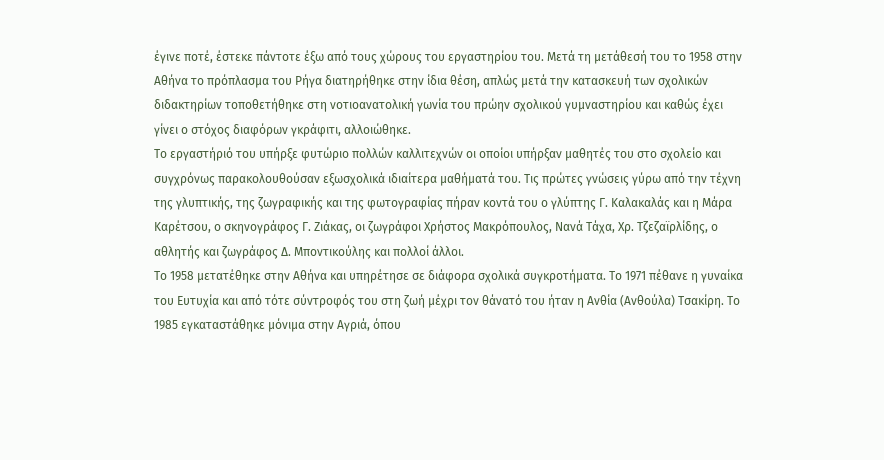έγινε ποτέ, έστεκε πάντοτε έξω από τους χώρους του εργαστηρίου του. Μετά τη μετάθεσή του το 1958 στην Αθήνα το πρόπλασμα του Ρήγα διατηρήθηκε στην ίδια θέση, απλώς μετά την κατασκευή των σχολικών διδακτηρίων τοποθετήθηκε στη νοτιοανατολική γωνία του πρώην σχολικού γυμναστηρίου και καθώς έχει γίνει ο στόχος διαφόρων γκράφιτι, αλλοιώθηκε.
Το εργαστήριό του υπήρξε φυτώριο πολλών καλλιτεχνών οι οποίοι υπήρξαν μαθητές του στο σχολείο και συγχρόνως παρακολουθούσαν εξωσχολικά ιδιαίτερα μαθήματά του. Τις πρώτες γνώσεις γύρω από την τέχνη της γλυπτικής, της ζωγραφικής και της φωτογραφίας πήραν κοντά του ο γλύπτης Γ. Καλακαλάς και η Μάρα Καρέτσου, ο σκηνογράφος Γ. Ζιάκας, οι ζωγράφοι Χρήστος Μακρόπουλος, Νανά Τάχα, Χρ. Τζεζαϊρλίδης, ο αθλητής και ζωγράφος Δ. Μποντικούλης και πολλοί άλλοι.
Το 1958 μετατέθηκε στην Αθήνα και υπηρέτησε σε διάφορα σχολικά συγκροτήματα. Το 1971 πέθανε η γυναίκα του Ευτυχία και από τότε σύντροφός του στη ζωή μέχρι τον θάνατό του ήταν η Ανθία (Ανθούλα) Τσακίρη. Το 1985 εγκαταστάθηκε μόνιμα στην Αγριά, όπου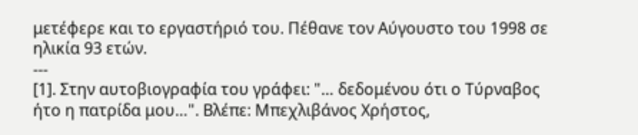μετέφερε και το εργαστήριό του. Πέθανε τον Αύγουστο του 1998 σε ηλικία 93 ετών.
---
[1]. Στην αυτοβιογραφία του γράφει: "… δεδομένου ότι ο Τύρναβος ήτο η πατρίδα μου…". Βλέπε: Μπεχλιβάνος Χρήστος,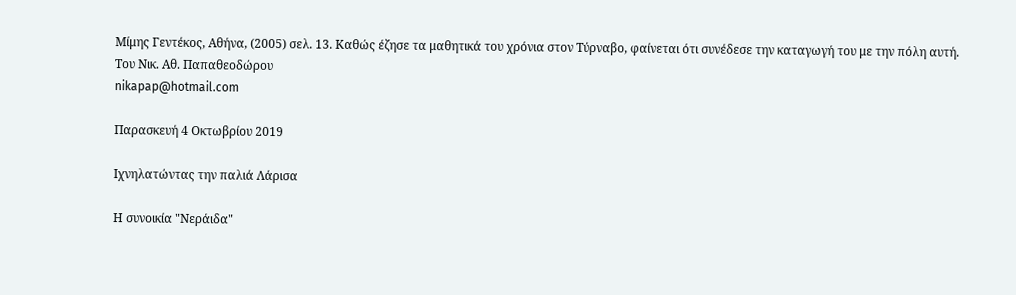Μίμης Γεντέκος, Αθήνα, (2005) σελ. 13. Καθώς έζησε τα μαθητικά του χρόνια στον Τύρναβο, φαίνεται ότι συνέδεσε την καταγωγή του με την πόλη αυτή.
Του Νικ. Αθ. Παπαθεοδώρου
nikapap@hotmail.com

Παρασκευή 4 Οκτωβρίου 2019

Ιχνηλατώντας την παλιά Λάρισα

Η συνοικία "Νεράιδα"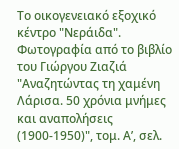Το οικογενειακό εξοχικό κέντρο "Νεράιδα". Φωτογραφία από το βιβλίο του Γιώργου Ζιαζιά "Αναζητώντας τη χαμένη Λάρισα. 50 χρόνια μνήμες και αναπολήσεις (1900-1950)", τομ. Α’, σελ.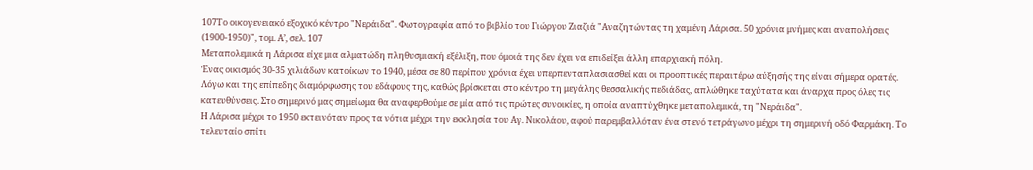107Το οικογενειακό εξοχικό κέντρο "Νεράιδα". Φωτογραφία από το βιβλίο του Γιώργου Ζιαζιά "Αναζητώντας τη χαμένη Λάρισα. 50 χρόνια μνήμες και αναπολήσεις (1900-1950)", τομ. Α’, σελ. 107
Μεταπολεμικά η Λάρισα είχε μια αλματώδη πληθυσμιακή εξέλιξη, που όμοιά της δεν έχει να επιδείξει άλλη επαρχιακή πόλη.
Ένας οικισμός 30-35 χιλιάδων κατοίκων το 1940, μέσα σε 80 περίπου χρόνια έχει υπερπενταπλασιασθεί και οι προοπτικές περαιτέρω αύξησής της είναι σήμερα ορατές. Λόγω και της επίπεδης διαμόρφωσης του εδάφους της, καθώς βρίσκεται στο κέντρο τη μεγάλης θεσσαλικής πεδιάδας, απλώθηκε ταχύτατα και άναρχα προς όλες τις κατευθύνσεις. Στο σημερινό μας σημείωμα θα αναφερθούμε σε μία από τις πρώτες συνοικίες, η οποία αναπτύχθηκε μεταπολεμικά, τη "Νεράιδα".
Η Λάρισα μέχρι το 1950 εκτεινόταν προς τα νότια μέχρι την εκκλησία του Αγ. Νικολάου, αφού παρεμβαλλόταν ένα στενό τετράγωνο μέχρι τη σημερινή οδό Φαρμάκη. Το τελευταίο σπίτι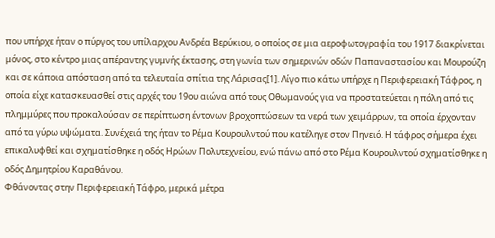που υπήρχε ήταν ο πύργος του υπίλαρχου Ανδρέα Βερύκιου, ο οποίος σε μια αεροφωτογραφία του 1917 διακρίνεται μόνος, στο κέντρο μιας απέραντης γυμνής έκτασης, στη γωνία των σημερινών οδών Παπαναστασίου και Μουρούζη και σε κάποια απόσταση από τα τελευταία σπίτια της Λάρισας[1]. Λίγο πιο κάτω υπήρχε η Περιφερειακή Τάφρος, η οποία είχε κατασκευασθεί στις αρχές του 19ου αιώνα από τους Οθωμανούς για να προστατεύεται η πόλη από τις πλημμύρες που προκαλούσαν σε περίπτωση έντονων βροχοπτώσεων τα νερά των χειμάρρων, τα οποία έρχονταν από τα γύρω υψώματα. Συνέχειά της ήταν το Ρέμα Κουρουλντού που κατέληγε στον Πηνειό. Η τάφρος σήμερα έχει επικαλυφθεί και σχηματίσθηκε η οδός Ηρώων Πολυτεχνείου, ενώ πάνω από στο Ρέμα Κουρουλντού σχηματίσθηκε η οδός Δημητρίου Καραθάνου.
Φθάνοντας στην Περιφερειακή Τάφρο, μερικά μέτρα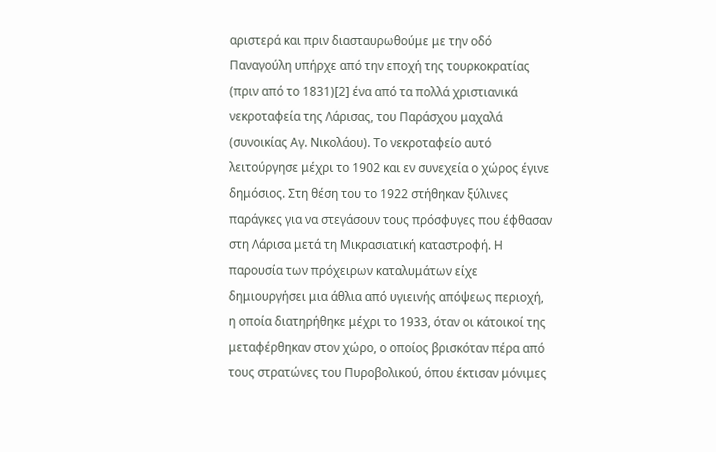αριστερά και πριν διασταυρωθούμε με την οδό Παναγούλη υπήρχε από την εποχή της τουρκοκρατίας (πριν από το 1831)[2] ένα από τα πολλά χριστιανικά νεκροταφεία της Λάρισας, του Παράσχου μαχαλά (συνοικίας Αγ. Νικολάου). Το νεκροταφείο αυτό λειτούργησε μέχρι το 1902 και εν συνεχεία ο χώρος έγινε δημόσιος. Στη θέση του το 1922 στήθηκαν ξύλινες παράγκες για να στεγάσουν τους πρόσφυγες που έφθασαν στη Λάρισα μετά τη Μικρασιατική καταστροφή. Η παρουσία των πρόχειρων καταλυμάτων είχε δημιουργήσει μια άθλια από υγιεινής απόψεως περιοχή, η οποία διατηρήθηκε μέχρι το 1933, όταν οι κάτοικοί της μεταφέρθηκαν στον χώρο, ο οποίος βρισκόταν πέρα από τους στρατώνες του Πυροβολικού, όπου έκτισαν μόνιμες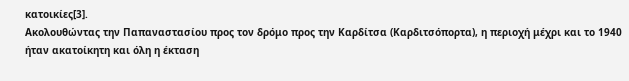κατοικίες[3].
Ακολουθώντας την Παπαναστασίου προς τον δρόμο προς την Καρδίτσα (Καρδιτσόπορτα), η περιοχή μέχρι και το 1940 ήταν ακατοίκητη και όλη η έκταση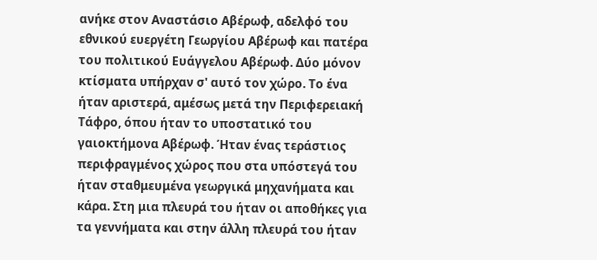ανήκε στον Αναστάσιο Αβέρωφ, αδελφό του εθνικού ευεργέτη Γεωργίου Αβέρωφ και πατέρα του πολιτικού Ευάγγελου Αβέρωφ. Δύο μόνον κτίσματα υπήρχαν σ' αυτό τον χώρο. Το ένα ήταν αριστερά, αμέσως μετά την Περιφερειακή Τάφρο, όπου ήταν το υποστατικό του γαιοκτήμονα Αβέρωφ. Ήταν ένας τεράστιος περιφραγμένος χώρος που στα υπόστεγά του ήταν σταθμευμένα γεωργικά μηχανήματα και κάρα. Στη μια πλευρά του ήταν οι αποθήκες για τα γεννήματα και στην άλλη πλευρά του ήταν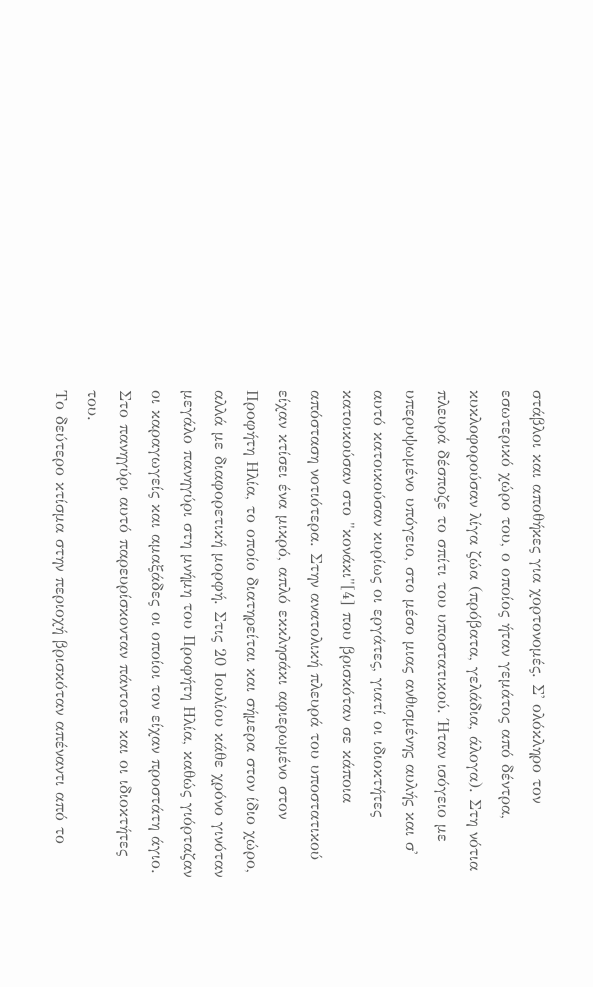στάβλοι και αποθήκες για χορτονομές. Σ' ολόκληρο τον εσωτερικό χώρο του, ο οποίος ήταν γεμάτος από δέντρα, κυκλοφορούσαν λίγα ζώα (πρόβατα, γελάδια, άλογα). Στη νότια πλευρά δέσποζε το σπίτι του υποστατικού. Ήταν ισόγειο με υπερυψωμένο υπόγειο, στο μέσο μιας ανθισμένης αυλής και σ' αυτό κατοικούσαν κυρίως οι εργάτες, γιατί οι ιδιοκτήτες κατοικούσαν στο "κονάκι"[4] που βρισκόταν σε κάποια απόσταση νοτιότερα. Στην ανατολική πλευρά του υποστατικού είχαν κτίσει ένα μικρό, απλό εκκλησάκι αφιερωμένο στον Προφήτη Ηλία, το οποίο διατηρείται και σήμερα στον ίδιο χώρο, αλλά με διαφορετική μορφή. Στις 20 Ιουλίου κάθε χρόνο γινόταν μεγάλο πανηγύρι στη μνήμη του Προφήτη Ηλία, καθώς γιόρταζαν οι καραγωγείς και αμαξάδες οι οποίοι τον είχαν προστάτη άγιο. Στο πανηγύρι αυτό παρευρίσκονταν πάντοτε και οι ιδιοκτήτες του.
Το δεύτερο κτίσμα στην περιοχή βρισκόταν απέναντι από το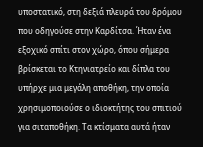υποστατικό, στη δεξιά πλευρά του δρόμου που οδηγούσε στην Καρδίτσα. Ήταν ένα εξοχικό σπίτι στον χώρο, όπου σήμερα βρίσκεται το Κτηνιατρείο και δίπλα του υπήρχε μια μεγάλη αποθήκη, την οποία χρησιμοποιούσε ο ιδιοκτήτης του σπιτιού για σιταποθήκη. Τα κτίσματα αυτά ήταν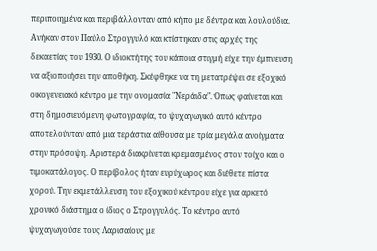περιποιημένα και περιβάλλονταν από κήπο με δέντρα και λουλούδια. Ανήκαν στον Παύλο Στρογγυλό και κτίστηκαν στις αρχές της δεκαετίας του 1930. Ο ιδιοκτήτης του κάποια στιγμή είχε την έμπνευση να αξιοποιήσει την αποθήκη. Σκέφθηκε να τη μετατρέψει σε εξοχικό οικογενειακό κέντρο με την ονομασία "Νεράιδα". Όπως φαίνεται και στη δημοσιευόμενη φωτογραφία, το ψυχαγωγικό αυτό κέντρο αποτελούνταν από μια τεράστια αίθουσα με τρία μεγάλα ανοίγματα στην πρόσοψη. Αριστερά διακρίνεται κρεμασμένος στον τοίχο και ο τιμοκατάλογος. Ο περίβολος ήταν ευρύχωρος και διέθετε πίστα χορού. Την εκμετάλλευση του εξοχικού κέντρου είχε για αρκετό χρονικό διάστημα ο ίδιος ο Στρογγυλός. Το κέντρο αυτό ψυχαγωγούσε τους Λαρισαίους με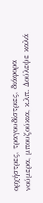ορχήστρες, τραγουδίστριες, διάφορα νούμερα, μπουζούκια, κ.λπ. Δούλεψε καλά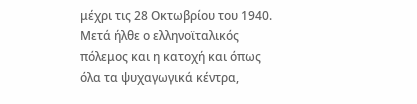μέχρι τις 28 Οκτωβρίου του 1940. Μετά ήλθε ο ελληνοϊταλικός πόλεμος και η κατοχή και όπως όλα τα ψυχαγωγικά κέντρα,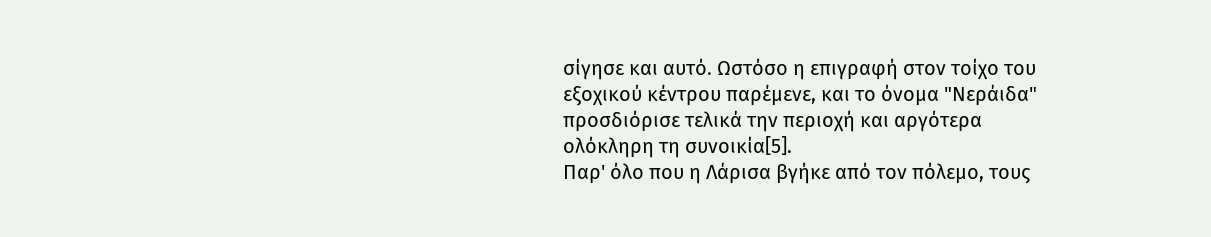σίγησε και αυτό. Ωστόσο η επιγραφή στον τοίχο του εξοχικού κέντρου παρέμενε, και το όνομα "Νεράιδα" προσδιόρισε τελικά την περιοχή και αργότερα ολόκληρη τη συνοικία[5].
Παρ' όλο που η Λάρισα βγήκε από τον πόλεμο, τους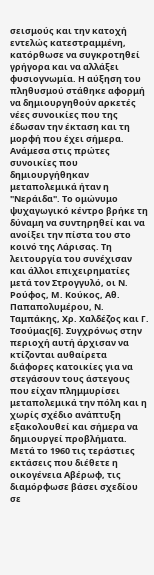σεισμούς και την κατοχή εντελώς κατεστραμμένη, κατόρθωσε να συγκροτηθεί γρήγορα και να αλλάξει φυσιογνωμία. Η αύξηση του πληθυσμού στάθηκε αφορμή να δημιουργηθούν αρκετές νέες συνοικίες που της έδωσαν την έκταση και τη μορφή που έχει σήμερα. Ανάμεσα στις πρώτες συνοικίες που δημιουργήθηκαν μεταπολεμικά ήταν η "Νεράιδα". Το ομώνυμο ψυχαγωγικό κέντρο βρήκε τη δύναμη να συντηρηθεί και να ανοίξει την πίστα του στο κοινό της Λάρισας. Τη λειτουργία του συνέχισαν και άλλοι επιχειρηματίες μετά τον Στρογγυλό, οι Ν. Ρούφος, Μ. Κούκος, Αθ. Παπαπολυμέρου, Ν. Ταμπάκης, Χρ. Χαλδέζος και Γ. Τσούμας[6]. Συγχρόνως στην περιοχή αυτή άρχισαν να κτίζονται αυθαίρετα διάφορες κατοικίες για να στεγάσουν τους άστεγους που είχαν πλημμυρίσει μεταπολεμικά την πόλη και η χωρίς σχέδιο ανάπτυξη εξακολουθεί και σήμερα να δημιουργεί προβλήματα.
Μετά το 1960 τις τεράστιες εκτάσεις που διέθετε η οικογένεια Αβέρωφ, τις διαμόρφωσε βάσει σχεδίου σε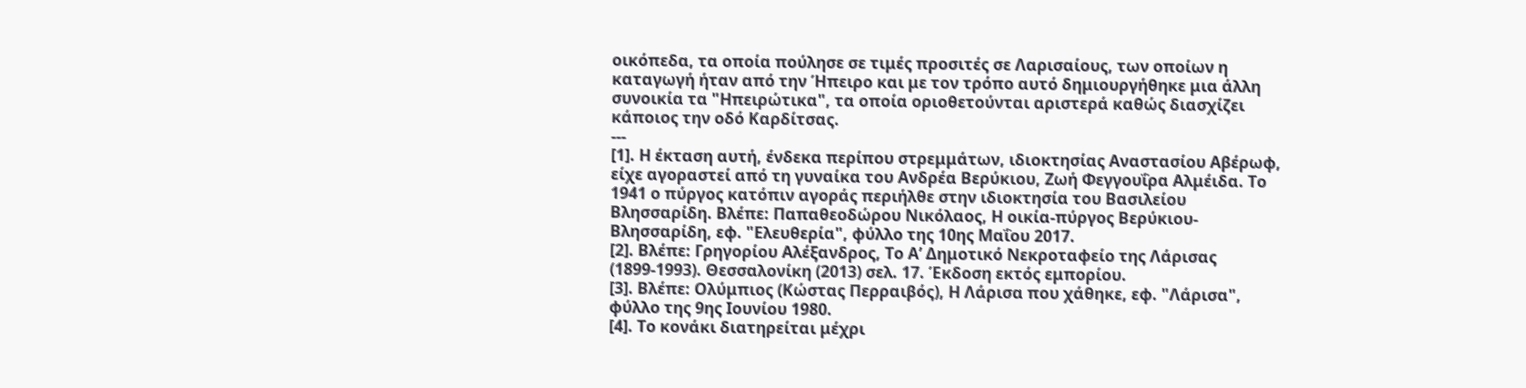οικόπεδα, τα οποία πούλησε σε τιμές προσιτές σε Λαρισαίους, των οποίων η καταγωγή ήταν από την Ήπειρο και με τον τρόπο αυτό δημιουργήθηκε μια άλλη συνοικία τα "Ηπειρώτικα", τα οποία οριοθετούνται αριστερά καθώς διασχίζει κάποιος την οδό Καρδίτσας.
---
[1]. Η έκταση αυτή, ένδεκα περίπου στρεμμάτων, ιδιοκτησίας Αναστασίου Αβέρωφ, είχε αγοραστεί από τη γυναίκα του Ανδρέα Βερύκιου, Ζωή Φεγγουΐρα Αλμέιδα. Το 1941 ο πύργος κατόπιν αγοράς περιήλθε στην ιδιοκτησία του Βασιλείου Βλησσαρίδη. Βλέπε: Παπαθεοδώρου Νικόλαος, Η οικία-πύργος Βερύκιου-Βλησσαρίδη, εφ. "Ελευθερία", φύλλο της 10ης Μαΐου 2017.
[2]. Βλέπε: Γρηγορίου Αλέξανδρος, Το Α’ Δημοτικό Νεκροταφείο της Λάρισας (1899-1993). Θεσσαλονίκη (2013) σελ. 17. Έκδοση εκτός εμπορίου.
[3]. Βλέπε: Ολύμπιος (Κώστας Περραιβός), Η Λάρισα που χάθηκε, εφ. "Λάρισα", φύλλο της 9ης Ιουνίου 1980.
[4]. Το κονάκι διατηρείται μέχρι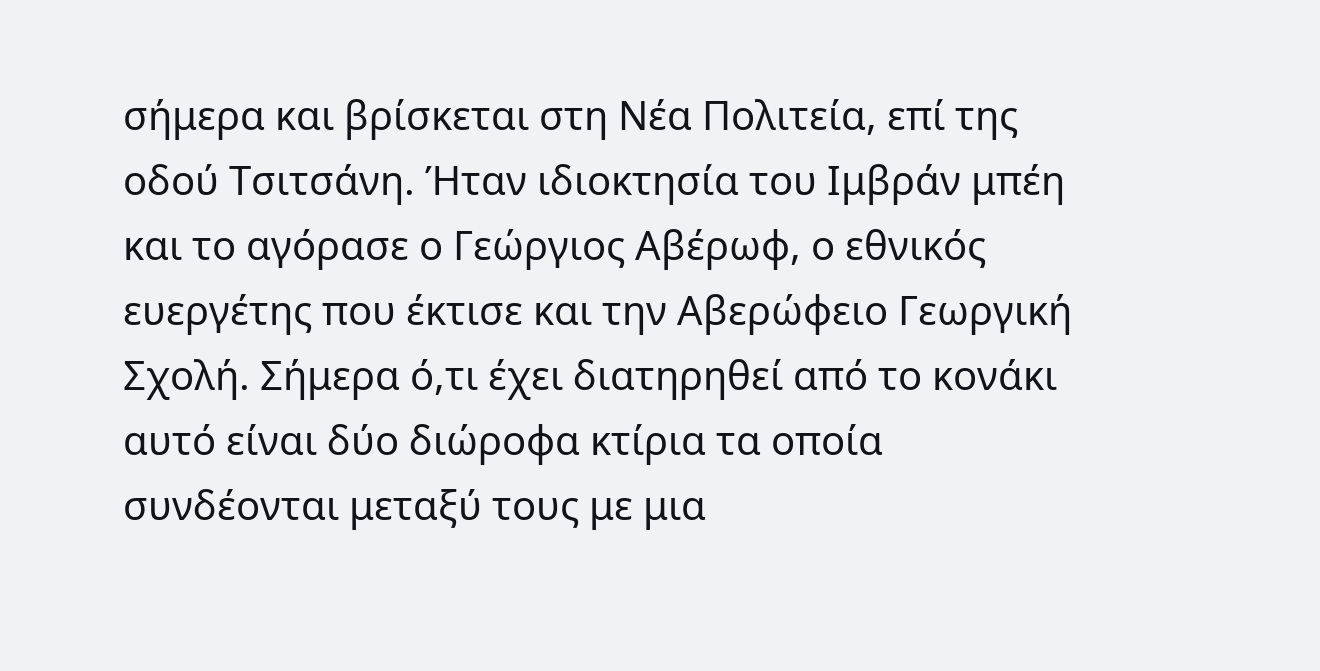σήμερα και βρίσκεται στη Νέα Πολιτεία, επί της οδού Τσιτσάνη. Ήταν ιδιοκτησία του Ιμβράν μπέη και το αγόρασε ο Γεώργιος Αβέρωφ, ο εθνικός ευεργέτης που έκτισε και την Αβερώφειο Γεωργική Σχολή. Σήμερα ό,τι έχει διατηρηθεί από το κονάκι αυτό είναι δύο διώροφα κτίρια τα οποία συνδέονται μεταξύ τους με μια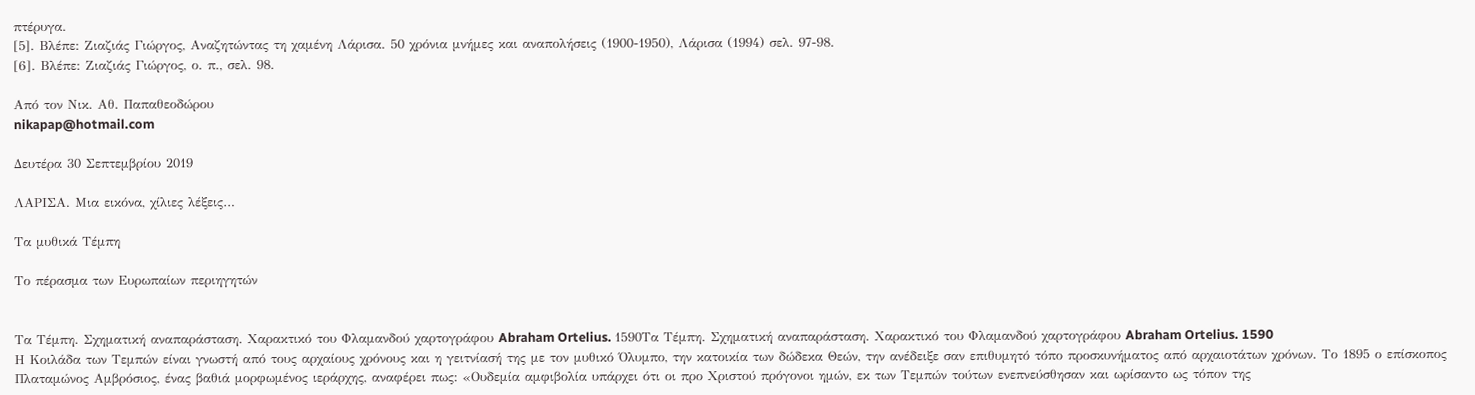πτέρυγα.
[5]. Βλέπε: Ζιαζιάς Γιώργος, Αναζητώντας τη χαμένη Λάρισα. 50 χρόνια μνήμες και αναπολήσεις (1900-1950), Λάρισα (1994) σελ. 97-98.
[6]. Βλέπε: Ζιαζιάς Γιώργος, ο. π., σελ. 98.

Από τον Νικ. Αθ. Παπαθεοδώρου
nikapap@hotmail.com

Δευτέρα 30 Σεπτεμβρίου 2019

ΛΑΡΙΣΑ. Μια εικόνα, χίλιες λέξεις…

Τα μυθικά Τέμπη

Το πέρασμα των Ευρωπαίων περιηγητών


Τα Τέμπη. Σχηματική αναπαράσταση. Χαρακτικό του Φλαμανδού χαρτογράφου Abraham Ortelius. 1590Τα Τέμπη. Σχηματική αναπαράσταση. Χαρακτικό του Φλαμανδού χαρτογράφου Abraham Ortelius. 1590
Η Κοιλάδα των Τεμπών είναι γνωστή από τους αρχαίους χρόνους και η γειτνίασή της με τον μυθικό Όλυμπο, την κατοικία των δώδεκα Θεών, την ανέδειξε σαν επιθυμητό τόπο προσκυνήματος από αρχαιοτάτων χρόνων. Το 1895 ο επίσκοπος Πλαταμώνος Αμβρόσιος, ένας βαθιά μορφωμένος ιεράρχης, αναφέρει πως: «Ουδεμία αμφιβολία υπάρχει ότι οι προ Χριστού πρόγονοι ημών, εκ των Τεμπών τούτων ενεπνεύσθησαν και ωρίσαντο ως τόπον της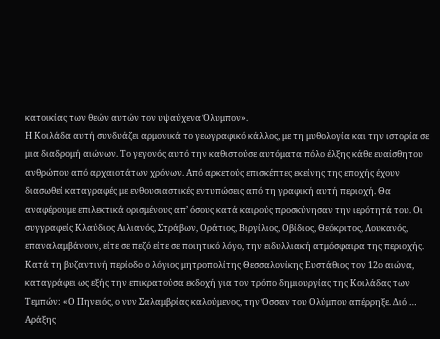κατοικίας των θεών αυτών τον υψαύχενα Όλυμπον».
Η Κοιλάδα αυτή συνδυάζει αρμονικά το γεωγραφικό κάλλος, με τη μυθολογία και την ιστορία σε μια διαδρομή αιώνων. Το γεγονός αυτό την καθιστούσε αυτόματα πόλο έλξης κάθε ευαίσθητου ανθρώπου από αρχαιοτάτων χρόνων. Από αρκετούς επισκέπτες εκείνης της εποχής έχουν διασωθεί καταγραφές με ενθουσιαστικές εντυπώσεις από τη γραφική αυτή περιοχή. Θα αναφέρουμε επιλεκτικά ορισμένους απ’ όσους κατά καιρούς προσκύνησαν την ιερότητά του. Οι συγγραφείς Κλαύδιος Αιλιανός, Στράβων, Οράτιος, Βιργίλιος, Οβίδιος, Θεόκριτος, Λουκανός, επαναλαμβάνουν, είτε σε πεζό είτε σε ποιητικό λόγο, την ειδυλλιακή ατμόσφαιρα της περιοχής. Κατά τη βυζαντινή περίοδο ο λόγιος μητροπολίτης Θεσσαλονίκης Ευστάθιος τον 12ο αιώνα, καταγράφει ως εξής την επικρατούσα εκδοχή για τον τρόπο δημιουργίας της Κοιλάδας των Τεμπών: «Ο Πηνειός, ο νυν Σαλαμβρίας καλούμενος, την Όσσαν του Ολύμπου απέρρηξε. Διό … Αράξης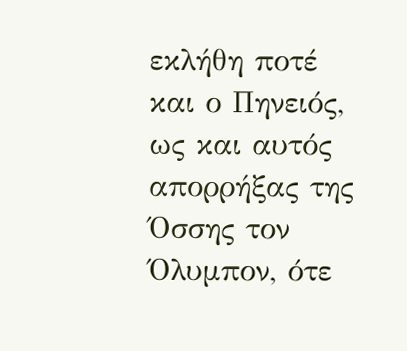εκλήθη ποτέ και ο Πηνειός, ως και αυτός απορρήξας της Όσσης τον Όλυμπον, ότε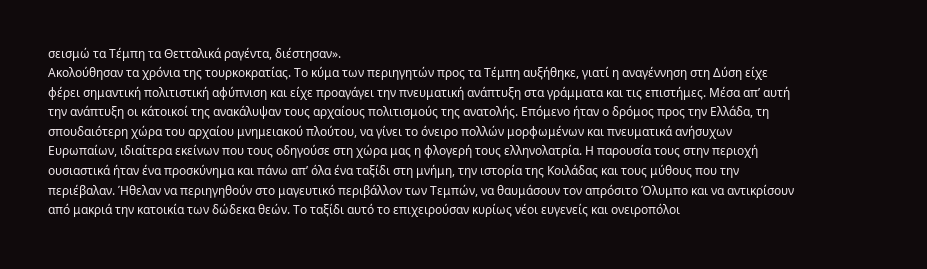σεισμώ τα Τέμπη τα Θετταλικά ραγέντα, διέστησαν».
Ακολούθησαν τα χρόνια της τουρκοκρατίας. Το κύμα των περιηγητών προς τα Τέμπη αυξήθηκε, γιατί η αναγέννηση στη Δύση είχε φέρει σημαντική πολιτιστική αφύπνιση και είχε προαγάγει την πνευματική ανάπτυξη στα γράμματα και τις επιστήμες. Μέσα απ’ αυτή την ανάπτυξη οι κάτοικοί της ανακάλυψαν τους αρχαίους πολιτισμούς της ανατολής. Επόμενο ήταν ο δρόμος προς την Ελλάδα, τη σπουδαιότερη χώρα του αρχαίου μνημειακού πλούτου, να γίνει το όνειρο πολλών μορφωμένων και πνευματικά ανήσυχων Ευρωπαίων, ιδιαίτερα εκείνων που τους οδηγούσε στη χώρα μας η φλογερή τους ελληνολατρία. Η παρουσία τους στην περιοχή ουσιαστικά ήταν ένα προσκύνημα και πάνω απ’ όλα ένα ταξίδι στη μνήμη, την ιστορία της Κοιλάδας και τους μύθους που την περιέβαλαν. Ήθελαν να περιηγηθούν στο μαγευτικό περιβάλλον των Τεμπών, να θαυμάσουν τον απρόσιτο Όλυμπο και να αντικρίσουν από μακριά την κατοικία των δώδεκα θεών. Το ταξίδι αυτό το επιχειρούσαν κυρίως νέοι ευγενείς και ονειροπόλοι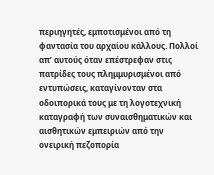περιηγητές, εμποτισμένοι από τη φαντασία του αρχαίου κάλλους. Πολλοί απ’ αυτούς όταν επέστρεφαν στις πατρίδες τους πλημμυρισμένοι από εντυπώσεις, καταγίνονταν στα οδοιπορικά τους με τη λογοτεχνική καταγραφή των συναισθηματικών και αισθητικών εμπειριών από την ονειρική πεζοπορία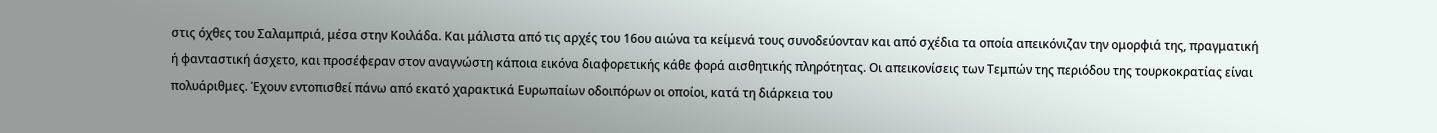στις όχθες του Σαλαμπριά, μέσα στην Κοιλάδα. Και μάλιστα από τις αρχές του 16ου αιώνα τα κείμενά τους συνοδεύονταν και από σχέδια τα οποία απεικόνιζαν την ομορφιά της, πραγματική ή φανταστική άσχετο, και προσέφεραν στον αναγνώστη κάποια εικόνα διαφορετικής κάθε φορά αισθητικής πληρότητας. Οι απεικονίσεις των Τεμπών της περιόδου της τουρκοκρατίας είναι πολυάριθμες. Έχουν εντοπισθεί πάνω από εκατό χαρακτικά Ευρωπαίων οδοιπόρων οι οποίοι, κατά τη διάρκεια του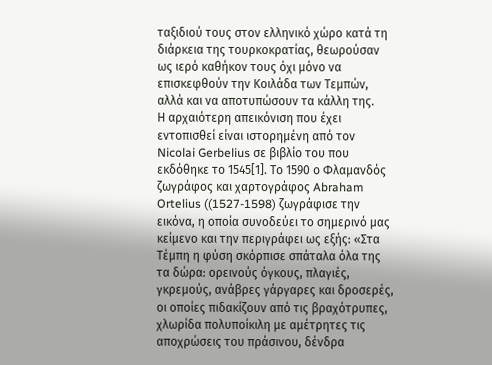ταξιδιού τους στον ελληνικό χώρο κατά τη διάρκεια της τουρκοκρατίας, θεωρούσαν ως ιερό καθήκον τους όχι μόνο να επισκεφθούν την Κοιλάδα των Τεμπών, αλλά και να αποτυπώσουν τα κάλλη της.
Η αρχαιότερη απεικόνιση που έχει εντοπισθεί είναι ιστορημένη από τον Nicolai Gerbelius σε βιβλίο του που εκδόθηκε το 1545[1]. Το 1590 ο Φλαμανδός ζωγράφος και χαρτογράφος Abraham Ortelius ((1527-1598) ζωγράφισε την εικόνα, η οποία συνοδεύει το σημερινό μας κείμενο και την περιγράφει ως εξής: «Στα Τέμπη η φύση σκόρπισε σπάταλα όλα της τα δώρα: ορεινούς όγκους, πλαγιές, γκρεμούς, ανάβρες γάργαρες και δροσερές, οι οποίες πιδακίζουν από τις βραχότρυπες, χλωρίδα πολυποίκιλη με αμέτρητες τις αποχρώσεις του πράσινου, δένδρα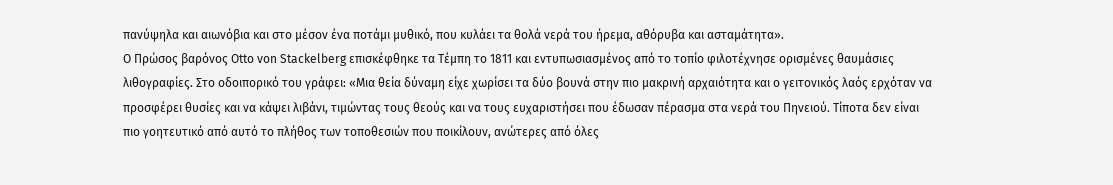πανύψηλα και αιωνόβια και στο μέσον ένα ποτάμι μυθικό, που κυλάει τα θολά νερά του ήρεμα, αθόρυβα και ασταμάτητα».
Ο Πρώσος βαρόνος Otto von Stackelberg επισκέφθηκε τα Τέμπη το 1811 και εντυπωσιασμένος από το τοπίο φιλοτέχνησε ορισμένες θαυμάσιες λιθογραφίες. Στο οδοιπορικό του γράφει: «Μια θεία δύναμη είχε χωρίσει τα δύο βουνά στην πιο μακρινή αρχαιότητα και ο γειτονικός λαός ερχόταν να προσφέρει θυσίες και να κάψει λιβάνι, τιμώντας τους θεούς και να τους ευχαριστήσει που έδωσαν πέρασμα στα νερά του Πηνειού. Τίποτα δεν είναι πιο γοητευτικό από αυτό το πλήθος των τοποθεσιών που ποικίλουν, ανώτερες από όλες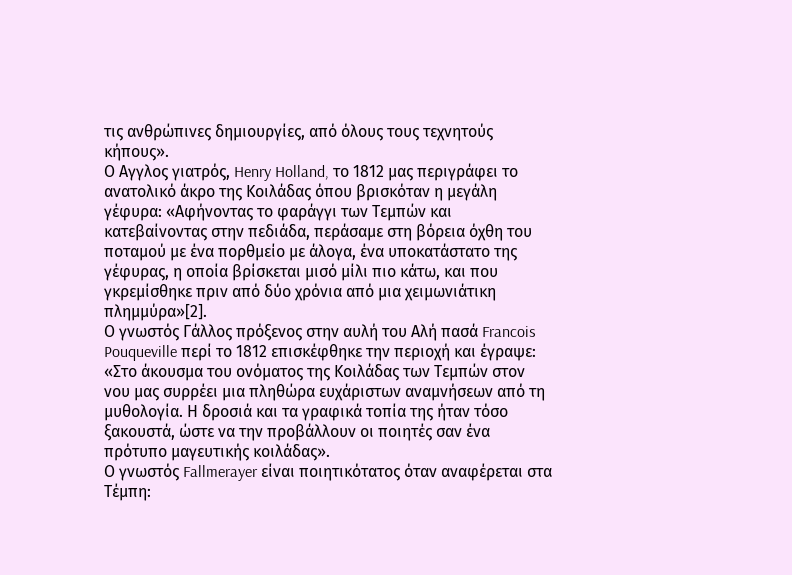τις ανθρώπινες δημιουργίες, από όλους τους τεχνητούς κήπους».
Ο Αγγλος γιατρός, Henry Holland, το 1812 μας περιγράφει το ανατολικό άκρο της Κοιλάδας όπου βρισκόταν η μεγάλη γέφυρα: «Αφήνοντας το φαράγγι των Τεμπών και κατεβαίνοντας στην πεδιάδα, περάσαμε στη βόρεια όχθη του ποταμού με ένα πορθμείο με άλογα, ένα υποκατάστατο της γέφυρας, η οποία βρίσκεται μισό μίλι πιο κάτω, και που γκρεμίσθηκε πριν από δύο χρόνια από μια χειμωνιάτικη πλημμύρα»[2].
Ο γνωστός Γάλλος πρόξενος στην αυλή του Αλή πασά Francois Pouqueville περί το 1812 επισκέφθηκε την περιοχή και έγραψε: «Στο άκουσμα του ονόματος της Κοιλάδας των Τεμπών στον νου μας συρρέει μια πληθώρα ευχάριστων αναμνήσεων από τη μυθολογία. Η δροσιά και τα γραφικά τοπία της ήταν τόσο ξακουστά, ώστε να την προβάλλουν οι ποιητές σαν ένα πρότυπο μαγευτικής κοιλάδας».
Ο γνωστός Fallmerayer είναι ποιητικότατος όταν αναφέρεται στα Τέμπη: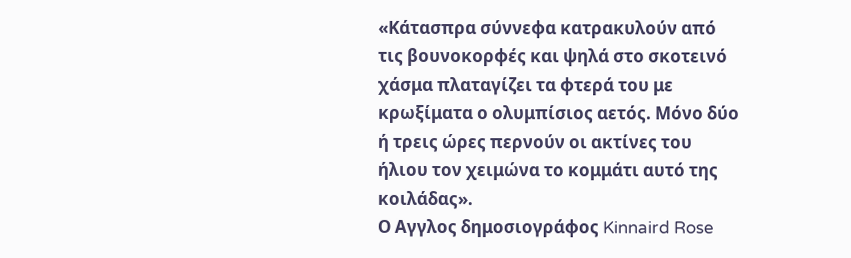«Κάτασπρα σύννεφα κατρακυλούν από τις βουνοκορφές και ψηλά στο σκοτεινό χάσμα πλαταγίζει τα φτερά του με κρωξίματα ο ολυμπίσιος αετός. Μόνο δύο ή τρεις ώρες περνούν οι ακτίνες του ήλιου τον χειμώνα το κομμάτι αυτό της κοιλάδας».
Ο Αγγλος δημοσιογράφος Kinnaird Rose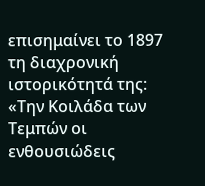επισημαίνει το 1897 τη διαχρονική ιστορικότητά της: «Την Κοιλάδα των Τεμπών οι ενθουσιώδεις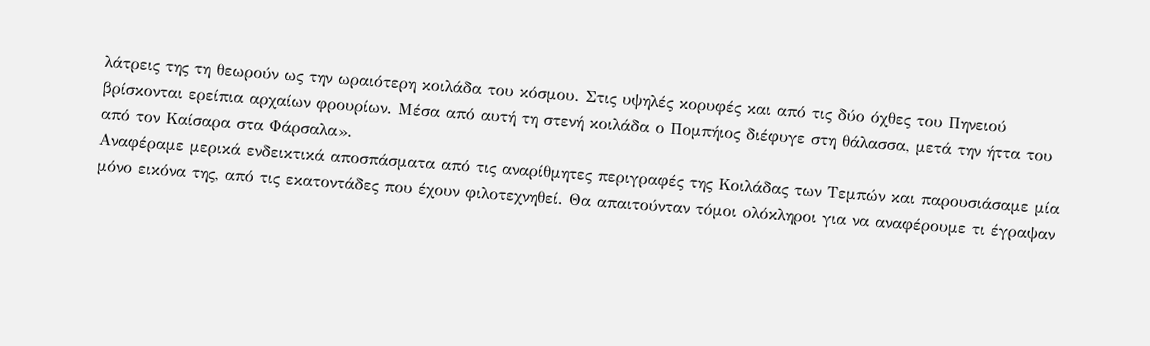λάτρεις της τη θεωρούν ως την ωραιότερη κοιλάδα του κόσμου. Στις υψηλές κορυφές και από τις δύο όχθες του Πηνειού βρίσκονται ερείπια αρχαίων φρουρίων. Μέσα από αυτή τη στενή κοιλάδα ο Πομπήιος διέφυγε στη θάλασσα, μετά την ήττα του από τον Καίσαρα στα Φάρσαλα».
Αναφέραμε μερικά ενδεικτικά αποσπάσματα από τις αναρίθμητες περιγραφές της Κοιλάδας των Τεμπών και παρουσιάσαμε μία μόνο εικόνα της, από τις εκατοντάδες που έχουν φιλοτεχνηθεί. Θα απαιτούνταν τόμοι ολόκληροι για να αναφέρουμε τι έγραψαν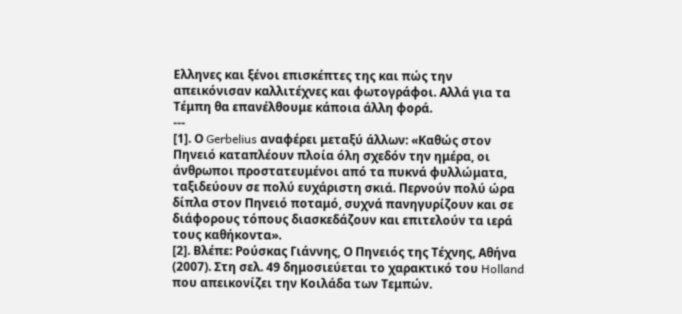Ελληνες και ξένοι επισκέπτες της και πώς την απεικόνισαν καλλιτέχνες και φωτογράφοι. Αλλά για τα Τέμπη θα επανέλθουμε κάποια άλλη φορά.
---
[1]. Ο Gerbelius αναφέρει μεταξύ άλλων: «Καθώς στον Πηνειό καταπλέουν πλοία όλη σχεδόν την ημέρα, οι άνθρωποι προστατευμένοι από τα πυκνά φυλλώματα, ταξιδεύουν σε πολύ ευχάριστη σκιά. Περνούν πολύ ώρα δίπλα στον Πηνειό ποταμό, συχνά πανηγυρίζουν και σε διάφορους τόπους διασκεδάζουν και επιτελούν τα ιερά τους καθήκοντα».
[2]. Βλέπε: Ρούσκας Γιάννης, Ο Πηνειός της Τέχνης, Αθήνα (2007). Στη σελ. 49 δημοσιεύεται το χαρακτικό του Holland που απεικονίζει την Κοιλάδα των Τεμπών.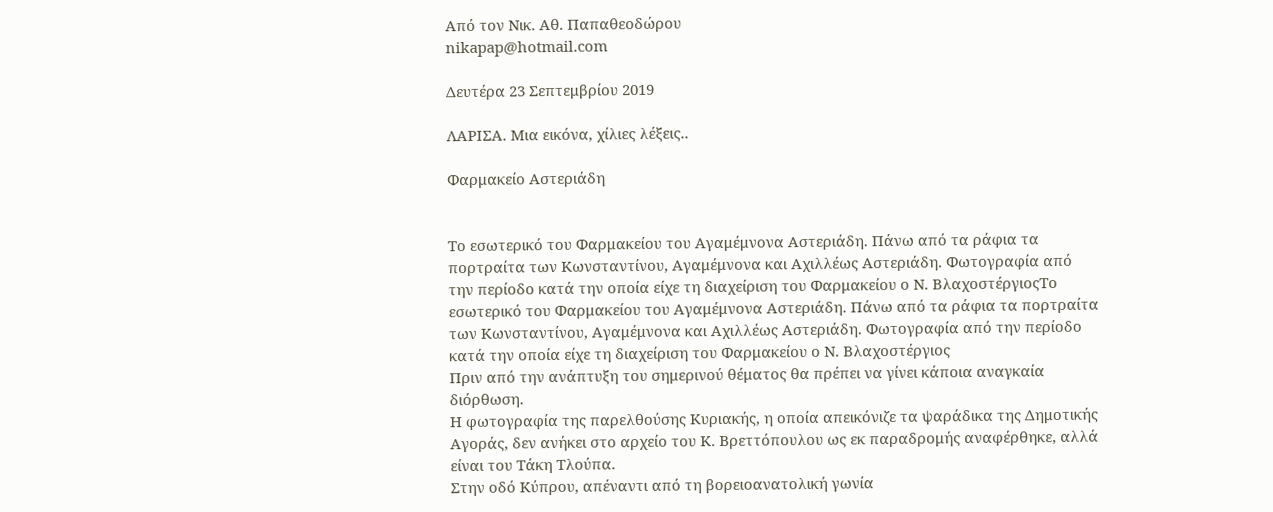Από τον Νικ. Αθ. Παπαθεοδώρου
nikapap@hotmail.com

Δευτέρα 23 Σεπτεμβρίου 2019

ΛΑΡΙΣΑ. Μια εικόνα, χίλιες λέξεις..

Φαρμακείο Αστεριάδη


Το εσωτερικό του Φαρμακείου του Αγαμέμνονα Αστεριάδη. Πάνω από τα ράφια τα πορτραίτα των Κωνσταντίνου, Αγαμέμνονα και Αχιλλέως Αστεριάδη. Φωτογραφία από την περίοδο κατά την οποία είχε τη διαχείριση του Φαρμακείου ο Ν. ΒλαχοστέργιοςΤο εσωτερικό του Φαρμακείου του Αγαμέμνονα Αστεριάδη. Πάνω από τα ράφια τα πορτραίτα των Κωνσταντίνου, Αγαμέμνονα και Αχιλλέως Αστεριάδη. Φωτογραφία από την περίοδο κατά την οποία είχε τη διαχείριση του Φαρμακείου ο Ν. Βλαχοστέργιος
Πριν από την ανάπτυξη του σημερινού θέματος θα πρέπει να γίνει κάποια αναγκαία διόρθωση.
Η φωτογραφία της παρελθούσης Κυριακής, η οποία απεικόνιζε τα ψαράδικα της Δημοτικής Αγοράς, δεν ανήκει στο αρχείο του Κ. Βρεττόπουλου ως εκ παραδρομής αναφέρθηκε, αλλά είναι του Τάκη Τλούπα.
Στην οδό Κύπρου, απέναντι από τη βορειοανατολική γωνία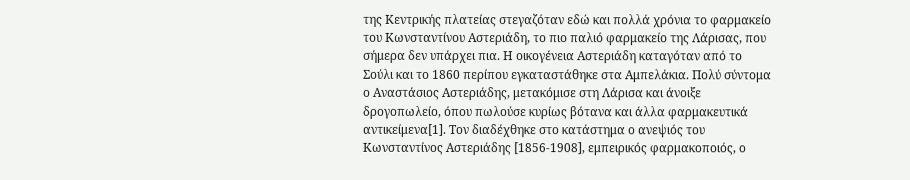της Κεντρικής πλατείας στεγαζόταν εδώ και πολλά χρόνια το φαρμακείο του Κωνσταντίνου Αστεριάδη, το πιο παλιό φαρμακείο της Λάρισας, που σήμερα δεν υπάρχει πια. Η οικογένεια Αστεριάδη καταγόταν από το Σούλι και το 1860 περίπου εγκαταστάθηκε στα Αμπελάκια. Πολύ σύντομα ο Αναστάσιος Αστεριάδης, μετακόμισε στη Λάρισα και άνοιξε δρογοπωλείο, όπου πωλούσε κυρίως βότανα και άλλα φαρμακευτικά αντικείμενα[1]. Τον διαδέχθηκε στο κατάστημα ο ανεψιός του Κωνσταντίνος Αστεριάδης [1856-1908], εμπειρικός φαρμακοποιός, ο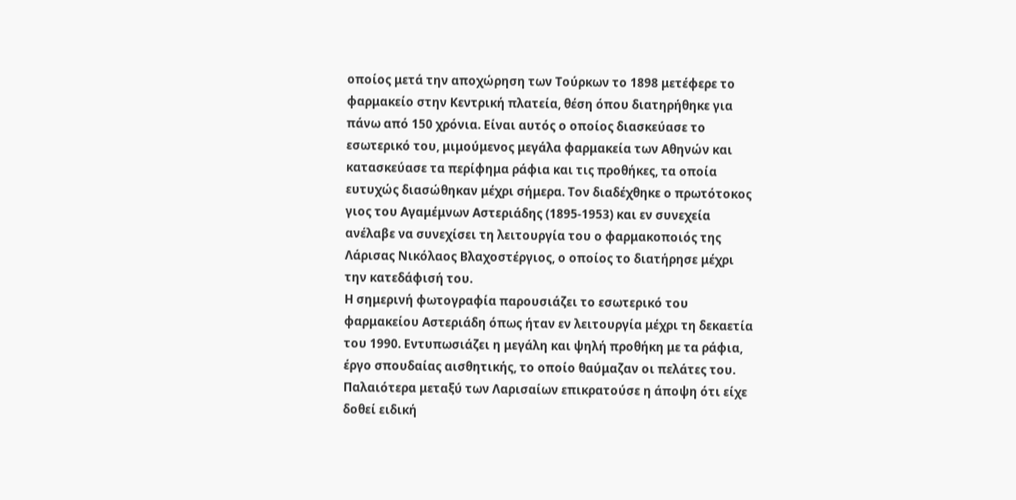οποίος μετά την αποχώρηση των Τούρκων το 1898 μετέφερε το φαρμακείο στην Κεντρική πλατεία, θέση όπου διατηρήθηκε για πάνω από 150 χρόνια. Είναι αυτός ο οποίος διασκεύασε το εσωτερικό του, μιμούμενος μεγάλα φαρμακεία των Αθηνών και κατασκεύασε τα περίφημα ράφια και τις προθήκες, τα οποία ευτυχώς διασώθηκαν μέχρι σήμερα. Τον διαδέχθηκε ο πρωτότοκος γιος του Αγαμέμνων Αστεριάδης (1895-1953) και εν συνεχεία ανέλαβε να συνεχίσει τη λειτουργία του ο φαρμακοποιός της Λάρισας Νικόλαος Βλαχοστέργιος, ο οποίος το διατήρησε μέχρι την κατεδάφισή του.
Η σημερινή φωτογραφία παρουσιάζει το εσωτερικό του φαρμακείου Αστεριάδη όπως ήταν εν λειτουργία μέχρι τη δεκαετία του 1990. Εντυπωσιάζει η μεγάλη και ψηλή προθήκη με τα ράφια, έργο σπουδαίας αισθητικής, το οποίο θαύμαζαν οι πελάτες του. Παλαιότερα μεταξύ των Λαρισαίων επικρατούσε η άποψη ότι είχε δοθεί ειδική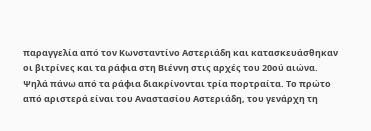παραγγελία από τον Κωνσταντίνο Αστεριάδη και κατασκευάσθηκαν οι βιτρίνες και τα ράφια στη Βιέννη στις αρχές του 20ού αιώνα. Ψηλά πάνω από τα ράφια διακρίνονται τρία πορτραίτα. Το πρώτο από αριστερά είναι του Αναστασίου Αστεριάδη, του γενάρχη τη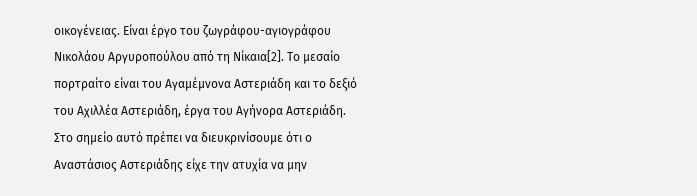οικογένειας. Είναι έργο του ζωγράφου-αγιογράφου Νικολάου Αργυροπούλου από τη Νίκαια[2]. Το μεσαίο πορτραίτο είναι του Αγαμέμνονα Αστεριάδη και το δεξιό του Αχιλλέα Αστεριάδη, έργα του Αγήνορα Αστεριάδη. Στο σημείο αυτό πρέπει να διευκρινίσουμε ότι ο Αναστάσιος Αστεριάδης είχε την ατυχία να μην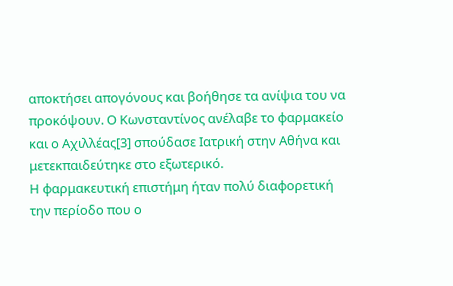αποκτήσει απογόνους και βοήθησε τα ανίψια του να προκόψουν. Ο Κωνσταντίνος ανέλαβε το φαρμακείο και ο Αχιλλέας[3] σπούδασε Ιατρική στην Αθήνα και μετεκπαιδεύτηκε στο εξωτερικό.
Η φαρμακευτική επιστήμη ήταν πολύ διαφορετική την περίοδο που ο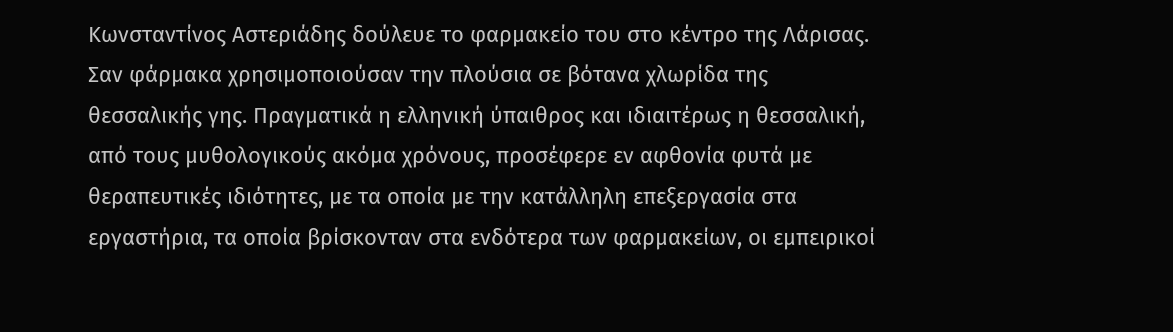Κωνσταντίνος Αστεριάδης δούλευε το φαρμακείο του στο κέντρο της Λάρισας. Σαν φάρμακα χρησιμοποιούσαν την πλούσια σε βότανα χλωρίδα της θεσσαλικής γης. Πραγματικά η ελληνική ύπαιθρος και ιδιαιτέρως η θεσσαλική, από τους μυθολογικούς ακόμα χρόνους, προσέφερε εν αφθονία φυτά με θεραπευτικές ιδιότητες, με τα οποία με την κατάλληλη επεξεργασία στα εργαστήρια, τα οποία βρίσκονταν στα ενδότερα των φαρμακείων, οι εμπειρικοί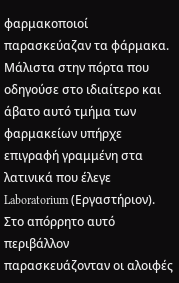φαρμακοποιοί παρασκεύαζαν τα φάρμακα. Μάλιστα στην πόρτα που οδηγούσε στο ιδιαίτερο και άβατο αυτό τμήμα των φαρμακείων υπήρχε επιγραφή γραμμένη στα λατινικά που έλεγε Laboratorium (Εργαστήριον). Στο απόρρητο αυτό περιβάλλον παρασκευάζονταν οι αλοιφές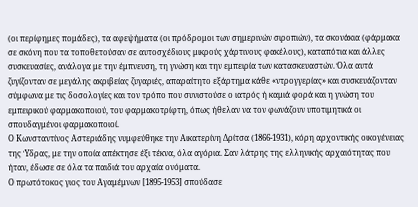(οι περίφημες πομάδες), τα αφεψήματα (οι πρόδρομοι των σημερινών σιροπιών), τα σκονάκια (φάρμακα σε σκόνη που τα τοποθετούσαν σε αυτοσχέδιους μικρούς χάρτινους φακέλους), καταπότια και άλλες συσκευασίες, ανάλογα με την έμπνευση, τη γνώση και την εμπειρία των κατασκευαστών. Όλα αυτά ζυγίζονταν σε μεγάλης ακριβείας ζυγαριές, απαραίτητο εξάρτημα κάθε «ντρογγερίας» και συσκευάζονταν σύμφωνα με τις δοσολογίες και τον τρόπο που συνιστούσε ο ιατρός ή καμιά φορά και η γνώση του εμπειρικού φαρμακοποιού, του φαρμακοτρίφτη, όπως ήθελαν να τον φωνάζουν υποτιμητικά οι σπουδαγμένοι φαρμακοποιοί.
Ο Κωνσταντίνος Αστεριάδης νυμφεύθηκε την Αικατερίνη Δρίτσα (1866-1931), κόρη αρχοντικής οικογένειας της Ύδρας, με την οποία απέκτησε έξι τέκνα, όλα αγόρια. Σαν λάτρης της ελληνικής αρχαιότητας που ήταν, έδωσε σε όλα τα παιδιά του αρχαία ονόματα.
Ο πρωτότοκος γιος του Αγαμέμνων [1895-1953] σπούδασε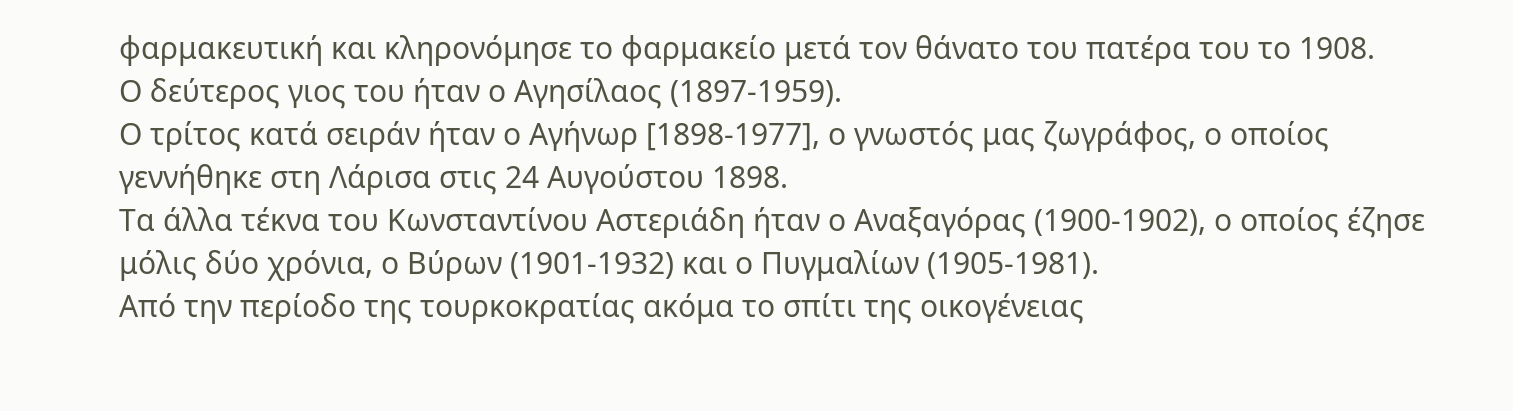φαρμακευτική και κληρονόμησε το φαρμακείο μετά τον θάνατο του πατέρα του το 1908.
Ο δεύτερος γιος του ήταν ο Αγησίλαος (1897-1959).
Ο τρίτος κατά σειράν ήταν ο Αγήνωρ [1898-1977], ο γνωστός μας ζωγράφος, ο οποίος γεννήθηκε στη Λάρισα στις 24 Αυγούστου 1898.
Τα άλλα τέκνα του Κωνσταντίνου Αστεριάδη ήταν ο Αναξαγόρας (1900-1902), ο οποίος έζησε μόλις δύο χρόνια, ο Βύρων (1901-1932) και ο Πυγμαλίων (1905-1981).
Από την περίοδο της τουρκοκρατίας ακόμα το σπίτι της οικογένειας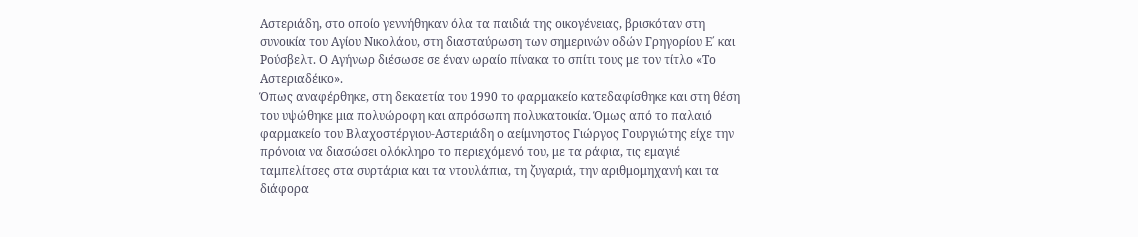Αστεριάδη, στο οποίο γεννήθηκαν όλα τα παιδιά της οικογένειας, βρισκόταν στη συνοικία του Αγίου Νικολάου, στη διασταύρωση των σημερινών οδών Γρηγορίου Ε΄ και Ρούσβελτ. Ο Αγήνωρ διέσωσε σε έναν ωραίο πίνακα το σπίτι τους με τον τίτλο «Το Αστεριαδέικο».
Όπως αναφέρθηκε, στη δεκαετία του 1990 το φαρμακείο κατεδαφίσθηκε και στη θέση του υψώθηκε μια πολυώροφη και απρόσωπη πολυκατοικία. Όμως από το παλαιό φαρμακείο του Βλαχοστέργιου-Αστεριάδη ο αείμνηστος Γιώργος Γουργιώτης είχε την πρόνοια να διασώσει ολόκληρο το περιεχόμενό του, με τα ράφια, τις εμαγιέ ταμπελίτσες στα συρτάρια και τα ντουλάπια, τη ζυγαριά, την αριθμομηχανή και τα διάφορα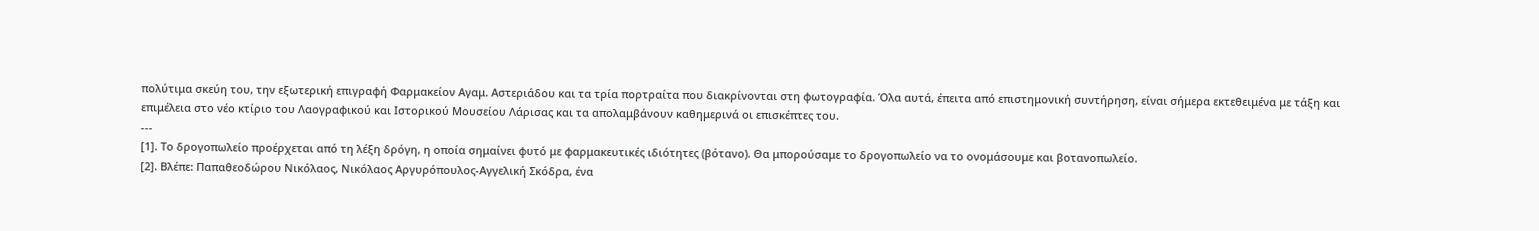πολύτιμα σκεύη του, την εξωτερική επιγραφή Φαρμακείον Αγαμ. Αστεριάδου και τα τρία πορτραίτα που διακρίνονται στη φωτογραφία. Όλα αυτά, έπειτα από επιστημονική συντήρηση, είναι σήμερα εκτεθειμένα με τάξη και επιμέλεια στο νέο κτίριο του Λαογραφικού και Ιστορικού Μουσείου Λάρισας και τα απολαμβάνουν καθημερινά οι επισκέπτες του.
---
[1]. Το δρογοπωλείο προέρχεται από τη λέξη δρόγη, η οποία σημαίνει φυτό με φαρμακευτικές ιδιότητες (βότανο). Θα μπορούσαμε το δρογοπωλείο να το ονομάσουμε και βοτανοπωλείο.
[2]. Βλέπε: Παπαθεοδώρου Νικόλαος, Νικόλαος Αργυρόπουλος-Αγγελική Σκόδρα, ένα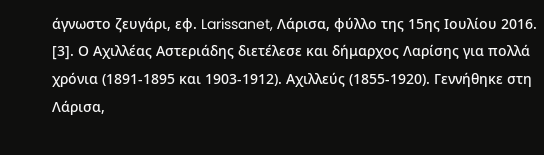άγνωστο ζευγάρι, εφ. Larissanet, Λάρισα, φύλλο της 15ης Ιουλίου 2016.
[3]. Ο Αχιλλέας Αστεριάδης διετέλεσε και δήμαρχος Λαρίσης για πολλά χρόνια (1891-1895 και 1903-1912). Αχιλλεύς (1855-1920). Γεννήθηκε στη Λάρισα,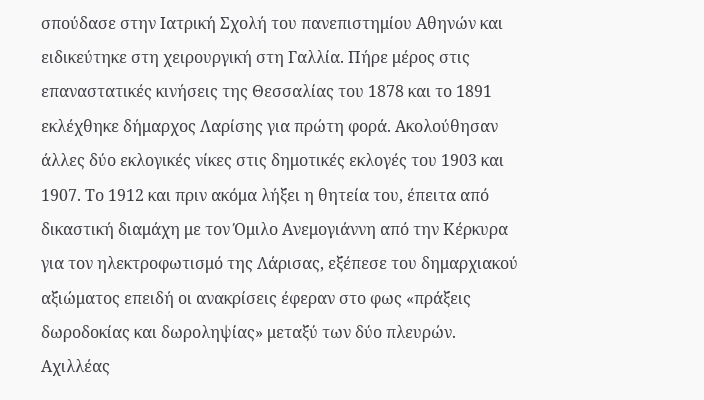σπούδασε στην Ιατρική Σχολή του πανεπιστημίου Αθηνών και ειδικεύτηκε στη χειρουργική στη Γαλλία. Πήρε μέρος στις επαναστατικές κινήσεις της Θεσσαλίας του 1878 και το 1891 εκλέχθηκε δήμαρχος Λαρίσης για πρώτη φορά. Ακολούθησαν άλλες δύο εκλογικές νίκες στις δημοτικές εκλογές του 1903 και 1907. Το 1912 και πριν ακόμα λήξει η θητεία του, έπειτα από δικαστική διαμάχη με τον Όμιλο Ανεμογιάννη από την Κέρκυρα για τον ηλεκτροφωτισμό της Λάρισας, εξέπεσε του δημαρχιακού αξιώματος επειδή οι ανακρίσεις έφεραν στο φως «πράξεις δωροδοκίας και δωροληψίας» μεταξύ των δύο πλευρών. Αχιλλέας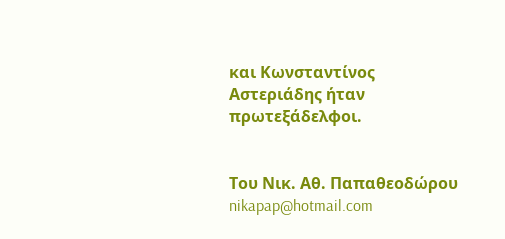και Κωνσταντίνος Αστεριάδης ήταν πρωτεξάδελφοι.


Του Νικ. Αθ. Παπαθεοδώρου
nikapap@hotmail.com